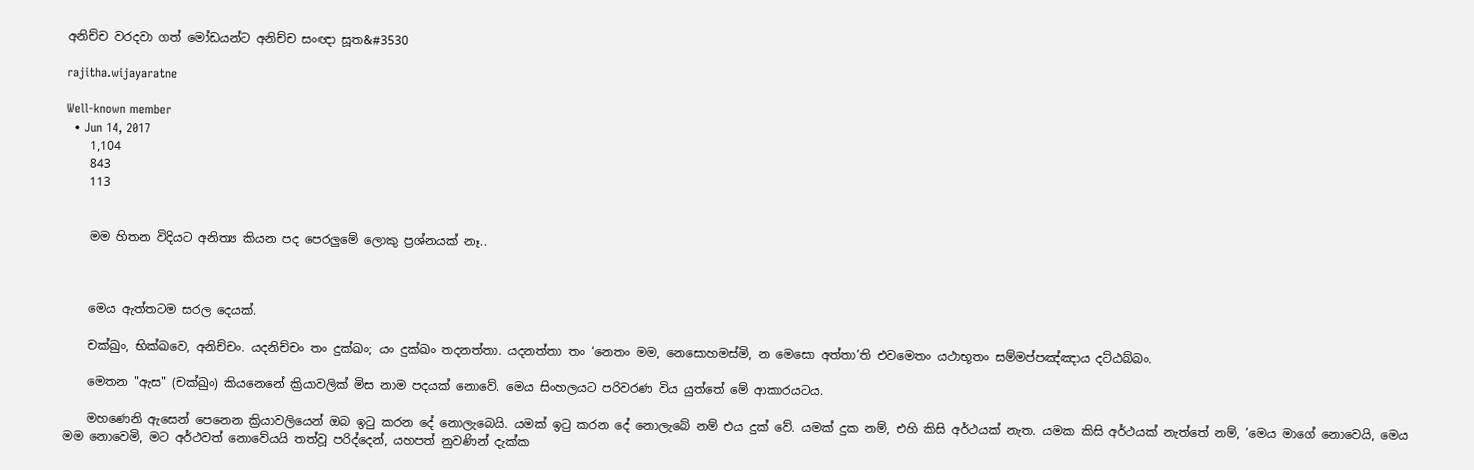අනිච්ච වරදවා ගත් මෝඩයන්ට අනිච්ච සංඥා සූත&#3530

rajitha.wijayaratne

Well-known member
  • Jun 14, 2017
    1,104
    843
    113


    මම හිතන විදියට අනිත්‍ය කියන පද පෙරලුමේ ලොකු ප්‍රශ්නයක් නෑ..



    මෙය ඇත්තටම සරල දෙයක්.

    චක්ඛුං, භික්ඛවෙ, අනිච්චං. යදනිච්චං තං දුක්ඛං; යං දුක්ඛං තදනත්තා. යදනත්තා තං ‘නෙතං මම, නෙසොහමස්මි, න මෙසො අත්තා’ති එවමෙතං යථාභූතං සම්මප්පඤ්ඤාය දට්ඨබ්බං.

    මෙතන "ඇස" (චක්ඛුං) කියනෙනේ ක්‍රියාවලික් මිස නාම පදයක් නොවේ. මෙය සිංහලයට පරිවරණ විය යුත්තේ මේ ආකාරයටය.

    මහණෙනි ඇසෙන් පෙනෙන ක්‍රියාවලියෙන් ඔබ ඉටු කරන දේ නොලැබෙයි. යමක් ඉටු කරන දේ නොලැබේ නම් එය දුක් වේ. යමක් දුක නම්, එහි කිසි අර්ථයක් නැත. යමක කිසි අර්ථයක් නැත්තේ නම්, ’මෙය මාගේ නොවෙයි, මෙය මම නොවෙමි, මට අර්ථවත් නොවේයයි තත්වූ පරිද්දෙන්, යහපත් නුවණින් දැක්ක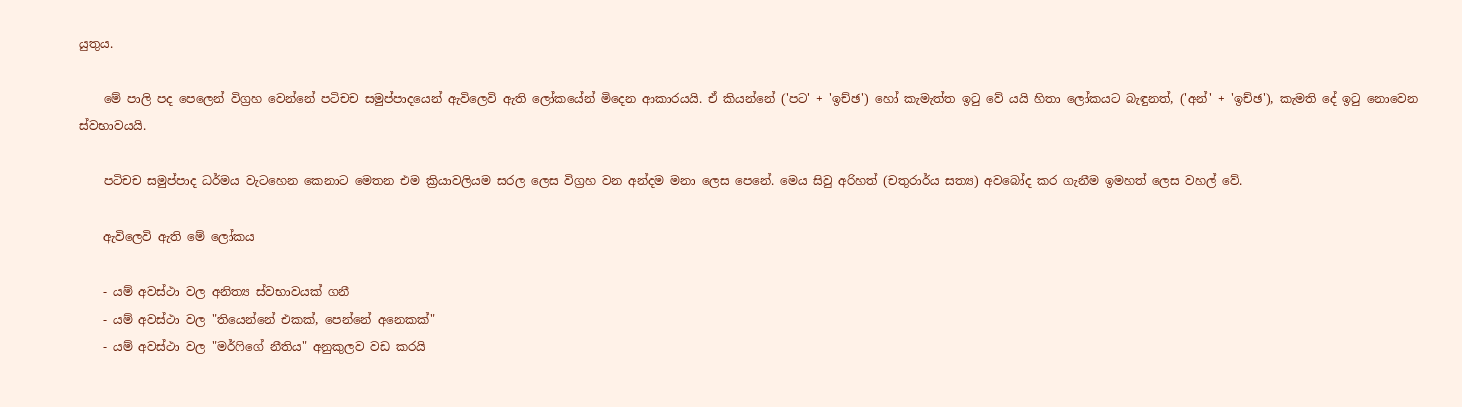යුතුය.

    මේ පාලි පද පෙලෙන් විග්‍රහ වෙන්නේ පටිචච සමුප්පාදයෙන් ඇවිලෙවි ඇති ලෝකයේන් මිදෙන ආකාරයයි. ඒ කියන්නේ ('පට' + 'ඉච්ඡ') හෝ කැමැත්ත ඉටු වේ යයි හිතා ලෝකයට බැඳුනත්, ('අන්' + 'ඉච්ඡ'), කැමති දේ ඉටු නොවෙන ස්වභාවයයි.

    පටිචච සමුප්පාද ධර්මය වැටහෙන කෙනාට මෙතන එම ක්‍රියාවලියම සරල ලෙස විග්‍රහ වන අන්දම මනා ලෙස පෙනේ. මෙය සිවු අරිහත් (චතුරාර්ය සත්‍ය) අවබෝද කර ගැනීම ඉමහත් ලෙස වහල් වේ.

    ඇවිලෙවි ඇති මේ ලෝකය

    - යම් අවස්ථා වල අනිත්‍ය ස්වභාවයක් ගනී
    - යම් අවස්ථා වල "තියෙන්නේ එකක්, පෙන්නේ අනෙකක්"
    - යම් අවස්ථා වල "මර්ෆිගේ නීතිය" අනුකුලව වඩ කරයි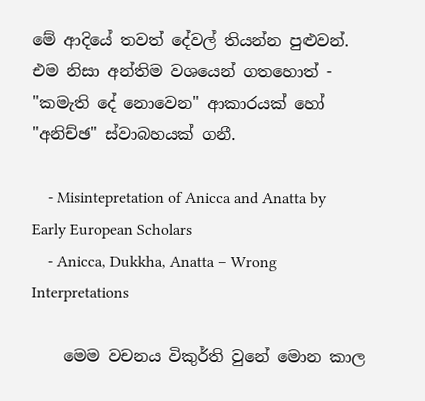මේ ආදියේ තවත් දේවල් තියන්න පුළුවන්. එම නිසා අන්තිම වශයෙන් ගතහොත් - "කමැති දේ නොවෙන" ආකාරයක් හෝ "අනිච්ඡ" ස්වාබහයක් ගනී.

    - Misintepretation of Anicca and Anatta by Early European Scholars
    - Anicca, Dukkha, Anatta – Wrong Interpretations

    මෙම වචනය විකුර්ති වුනේ මොන කාල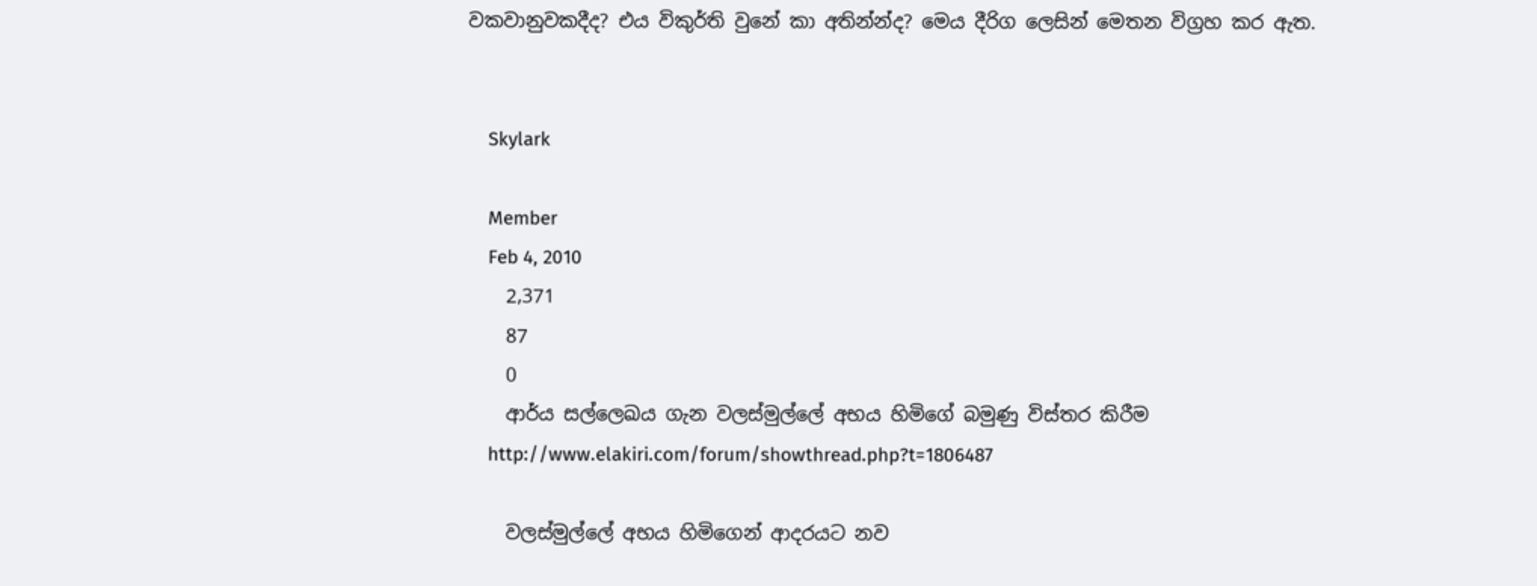වකවානුවකදීද? එය විකුර්ති වුනේ කා අතින්න්ද? මෙය දීරිග ලෙසින් මෙතන විග්‍රහ කර ඇත.


    Skylark

    Member
    Feb 4, 2010
    2,371
    87
    0
    ආර්ය සල්ලෙඛය ගැන වලස්මුල්ලේ අභය හිමිගේ බමුණු විස්තර කිරීම
    http://www.elakiri.com/forum/showthread.php?t=1806487

    වලස්මුල්ලේ අභය හිමිගෙන් ආදරයට නව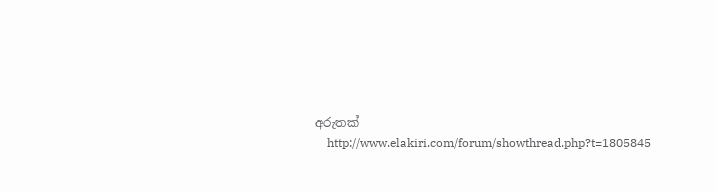අරුතක්
    http://www.elakiri.com/forum/showthread.php?t=1805845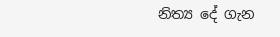නිත්‍ය දේ ගැන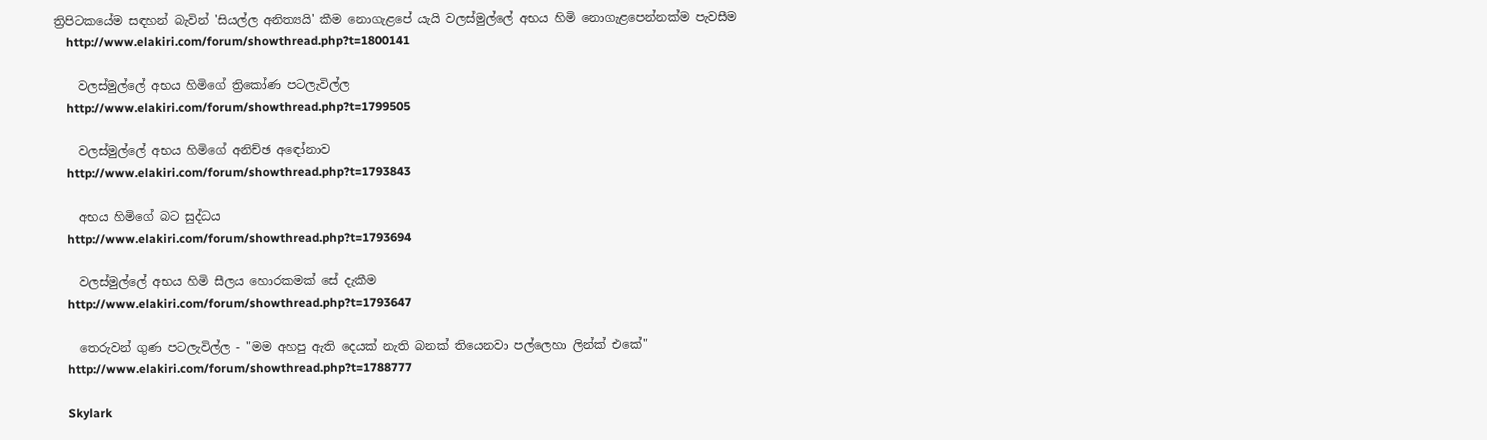ත්‍රිපිටකයේම සඳහන් බැවින් 'සියල්ල අනිත්‍යයි' කීම නොගැළපේ යැයි වලස්මුල්ලේ අභය හිමි නොගැළපෙන්නක්ම පැවසීම
    http://www.elakiri.com/forum/showthread.php?t=1800141

    වලස්මුල්ලේ අභය හිමිගේ ත්‍රිකෝණ පටලැවිල්ල
    http://www.elakiri.com/forum/showthread.php?t=1799505

    වලස්මුල්ලේ අභය හිමිගේ අනිච්ඡ අඳෝනාව
    http://www.elakiri.com/forum/showthread.php?t=1793843

    අභය හිමිගේ බට සුද්ධය
    http://www.elakiri.com/forum/showthread.php?t=1793694

    වලස්මුල්ලේ අභය හිමි සීලය හොරකමක් සේ දැකීම
    http://www.elakiri.com/forum/showthread.php?t=1793647

    තෙරුවන් ගුණ පටලැවිල්ල - "මම අහපු ඇති දෙයක් නැති බනක් තියෙනවා පල්ලෙහා ලින්ක් එකේ"
    http://www.elakiri.com/forum/showthread.php?t=1788777

    Skylark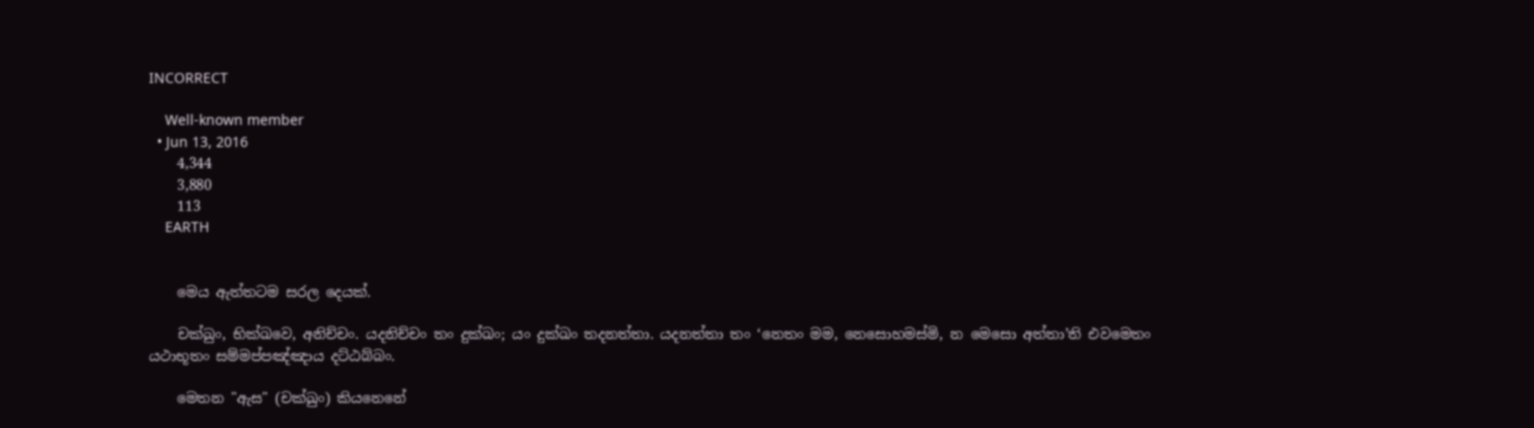INCORRECT

    Well-known member
  • Jun 13, 2016
    4,344
    3,880
    113
    EARTH


    මෙය ඇත්තටම සරල දෙයක්.

    චක්ඛුං, භික්ඛවෙ, අනිච්චං. යදනිච්චං තං දුක්ඛං; යං දුක්ඛං තදනත්තා. යදනත්තා තං ‘නෙතං මම, නෙසොහමස්මි, න මෙසො අත්තා’ති එවමෙතං යථාභූතං සම්මප්පඤ්ඤාය දට්ඨබ්බං.

    මෙතන "ඇස" (චක්ඛුං) කියනෙනේ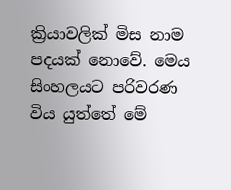ක්‍රියාවලික් මිස නාම පදයක් නොවේ. මෙය සිංහලයට පරිවරණ විය යුත්තේ මේ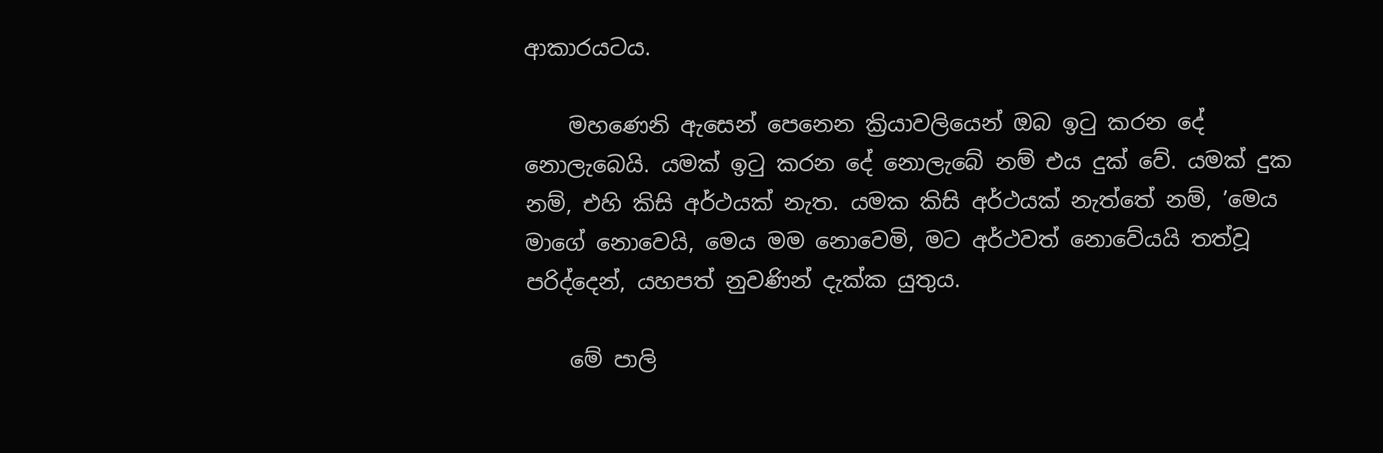ආකාරයටය.

    මහණෙනි ඇසෙන් පෙනෙන ක්‍රියාවලියෙන් ඔබ ඉටු කරන දේ නොලැබෙයි. යමක් ඉටු කරන දේ නොලැබේ නම් එය දුක් වේ. යමක් දුක නම්, එහි කිසි අර්ථයක් නැත. යමක කිසි අර්ථයක් නැත්තේ නම්, ’මෙය මාගේ නොවෙයි, මෙය මම නොවෙමි, මට අර්ථවත් නොවේයයි තත්වූ පරිද්දෙන්, යහපත් නුවණින් දැක්ක යුතුය.

    මේ පාලි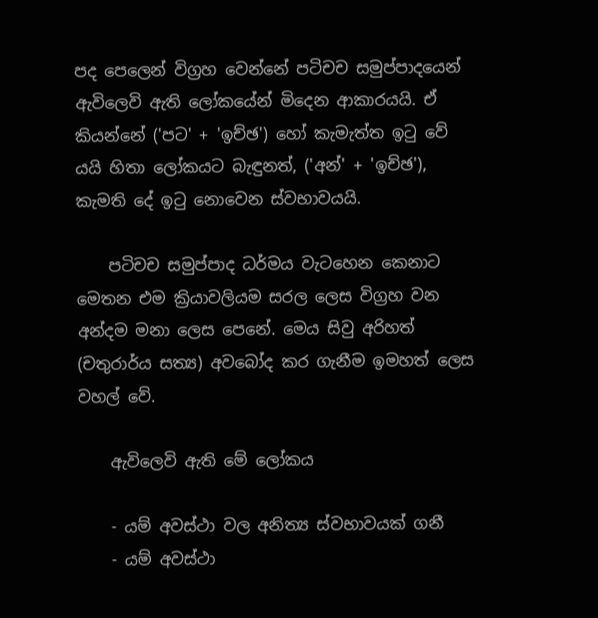පද පෙලෙන් විග්‍රහ වෙන්නේ පටිචච සමුප්පාදයෙන් ඇවිලෙවි ඇති ලෝකයේන් මිදෙන ආකාරයයි. ඒ කියන්නේ ('පට' + 'ඉච්ඡ') හෝ කැමැත්ත ඉටු වේ යයි හිතා ලෝකයට බැඳුනත්, ('අන්' + 'ඉච්ඡ'), කැමති දේ ඉටු නොවෙන ස්වභාවයයි.

    පටිචච සමුප්පාද ධර්මය වැටහෙන කෙනාට මෙතන එම ක්‍රියාවලියම සරල ලෙස විග්‍රහ වන අන්දම මනා ලෙස පෙනේ. මෙය සිවු අරිහත් (චතුරාර්ය සත්‍ය) අවබෝද කර ගැනීම ඉමහත් ලෙස වහල් වේ.

    ඇවිලෙවි ඇති මේ ලෝකය

    - යම් අවස්ථා වල අනිත්‍ය ස්වභාවයක් ගනී
    - යම් අවස්ථා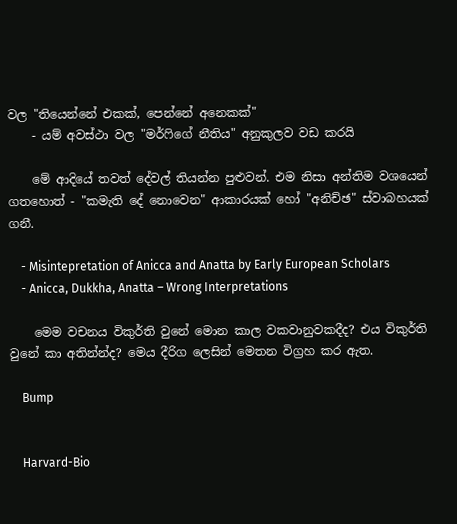වල "තියෙන්නේ එකක්, පෙන්නේ අනෙකක්"
    - යම් අවස්ථා වල "මර්ෆිගේ නීතිය" අනුකුලව වඩ කරයි

    මේ ආදියේ තවත් දේවල් තියන්න පුළුවන්. එම නිසා අන්තිම වශයෙන් ගතහොත් - "කමැති දේ නොවෙන" ආකාරයක් හෝ "අනිච්ඡ" ස්වාබහයක් ගනී.

    - Misintepretation of Anicca and Anatta by Early European Scholars
    - Anicca, Dukkha, Anatta – Wrong Interpretations

    මෙම වචනය විකුර්ති වුනේ මොන කාල වකවානුවකදීද? එය විකුර්ති වුනේ කා අතින්න්ද? මෙය දීරිග ලෙසින් මෙතන විග්‍රහ කර ඇත.

    Bump


    Harvard-Bio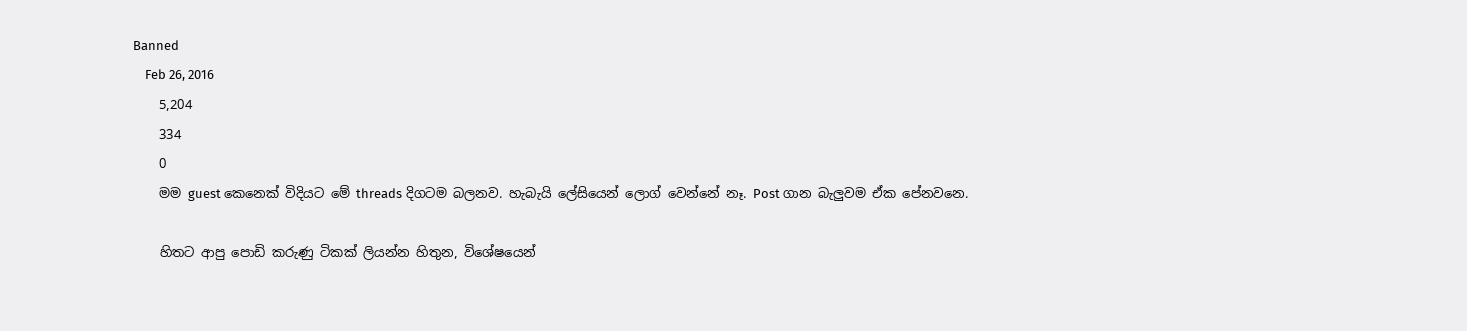Banned
    Feb 26, 2016
    5,204
    334
    0
    මම guest කෙනෙක් විදියට මේ threads දිගටම බලනව. හැබැයි ලේසියෙන් ලොග් වෙන්නේ නෑ. Post ගාන බැලුවම ඒක පේනවනෙ.

    හිතට ආපු පොඩි කරුණු ටිකක් ලියන්න හිතුන, විශේෂයෙන්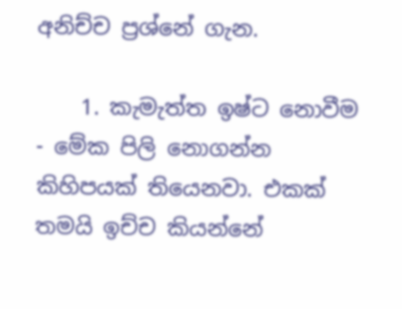අනිච්ච ප්‍රශ්නේ ගැන.

    1. කැමැත්ත ඉෂ්ට නොවීම - මේක පිලි නොගන්න කිහිපයක් තියෙනවා. එකක් තමයි ඉච්ච කියන්නේ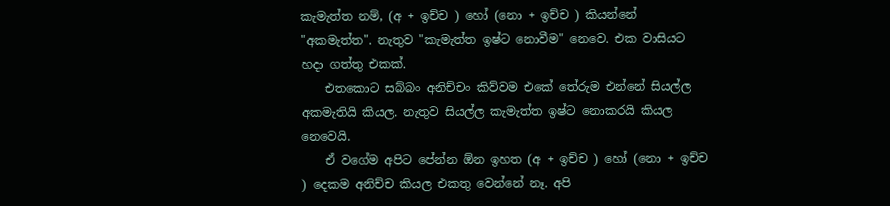කැමැත්ත නම්, (අ + ඉච්ච ) හෝ (නො + ඉච්ච ) කියන්නේ "අකමැත්ත". නැතුව "කැමැත්ත ඉෂ්ට නොවීම" නෙවෙ. එක වාසියට හදා ගත්තු එකක්.
    එතකොට සබ්බං අනිච්චං කිව්වම එකේ තේරුම එන්නේ සියල්ල අකමැතියි කියල. නැතුව සියල්ල කැමැත්ත ඉෂ්ට නොකරයි කියල නෙවෙයි.
    ඒ වගේම අපිට පේන්න ඕන ඉහත (අ + ඉච්ච ) හෝ (නො + ඉච්ච ) දෙකම අනිච්ච කියල එකතු වෙන්නේ නෑ. අපි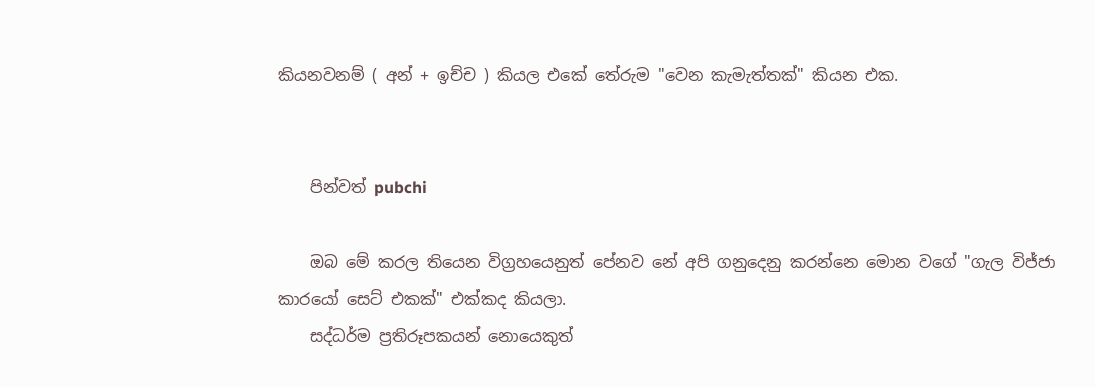කියනවනම් ( අන් + ඉච්ච ) කියල එකේ තේරුම "වෙන කැමැත්තක්" කියන එක.


    පින්වත් pubchi

    ඔබ මේ කරල තියෙන විග්‍රහයෙනුත් පේනව නේ අපි ගනුදෙනු කරන්නෙ මොන වගේ "ගැල විජ්ජා කාරයෝ සෙට් එකක්" එක්කද කියලා.
    සද්ධර්ම ප්‍රතිරූපකයන් නොයෙකුත්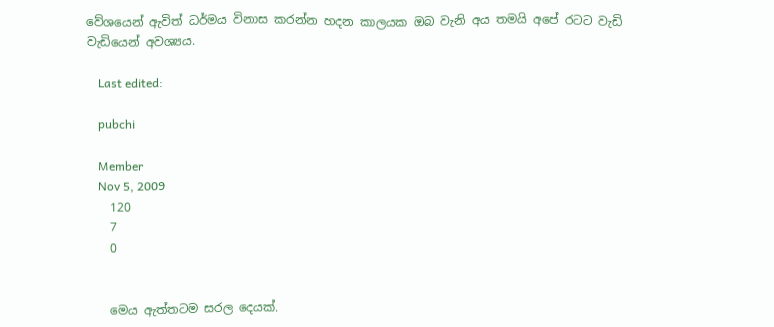වේශයෙන් ඇවිත් ධර්මය විනාස කරන්න හදන කාලයක ඔබ වැනි අය තමයි අපේ රටට වැඩි වැඩියෙන් අවශ්‍යය.

    Last edited:

    pubchi

    Member
    Nov 5, 2009
    120
    7
    0


    මෙය ඇත්තටම සරල දෙයක්.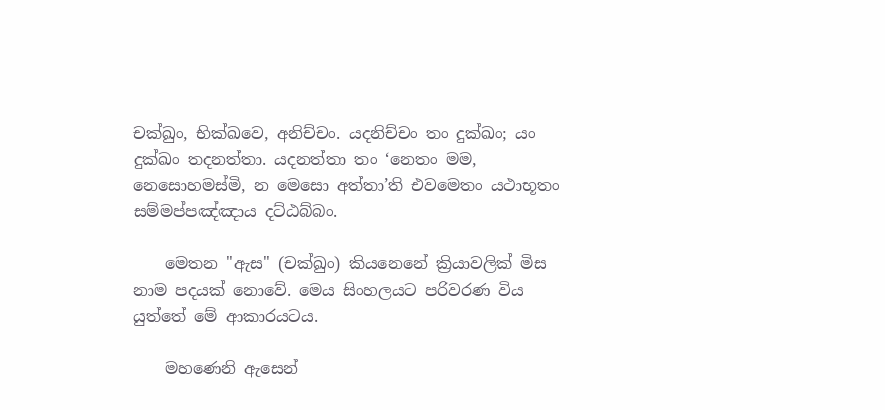චක්ඛුං, භික්ඛවෙ, අනිච්චං. යදනිච්චං තං දුක්ඛං; යං දුක්ඛං තදනත්තා. යදනත්තා තං ‘නෙතං මම, නෙසොහමස්මි, න මෙසො අත්තා’ති එවමෙතං යථාභූතං සම්මප්පඤ්ඤාය දට්ඨබ්බං.

    මෙතන "ඇස" (චක්ඛුං) කියනෙනේ ක්‍රියාවලික් මිස නාම පදයක් නොවේ. මෙය සිංහලයට පරිවරණ විය යුත්තේ මේ ආකාරයටය.

    මහණෙනි ඇසෙන්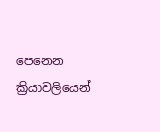පෙනෙන ක්‍රියාවලියෙන්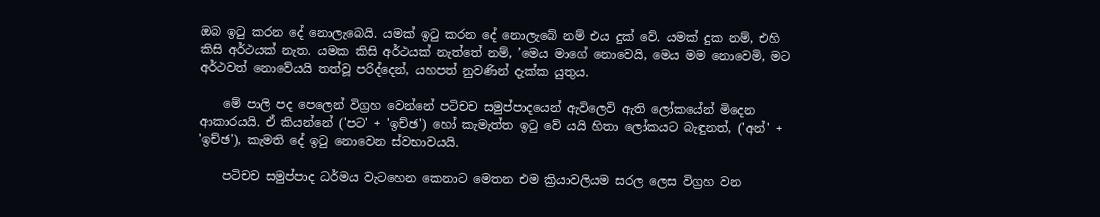ඔබ ඉටු කරන දේ නොලැබෙයි. යමක් ඉටු කරන දේ නොලැබේ නම් එය දුක් වේ. යමක් දුක නම්, එහි කිසි අර්ථයක් නැත. යමක කිසි අර්ථයක් නැත්තේ නම්, ’මෙය මාගේ නොවෙයි, මෙය මම නොවෙමි, මට අර්ථවත් නොවේයයි තත්වූ පරිද්දෙන්, යහපත් නුවණින් දැක්ක යුතුය.

    මේ පාලි පද පෙලෙන් විග්‍රහ වෙන්නේ පටිචච සමුප්පාදයෙන් ඇවිලෙවි ඇති ලෝකයේන් මිදෙන ආකාරයයි. ඒ කියන්නේ ('පට' + 'ඉච්ඡ') හෝ කැමැත්ත ඉටු වේ යයි හිතා ලෝකයට බැඳුනත්, ('අන්' + 'ඉච්ඡ'), කැමති දේ ඉටු නොවෙන ස්වභාවයයි.

    පටිචච සමුප්පාද ධර්මය වැටහෙන කෙනාට මෙතන එම ක්‍රියාවලියම සරල ලෙස විග්‍රහ වන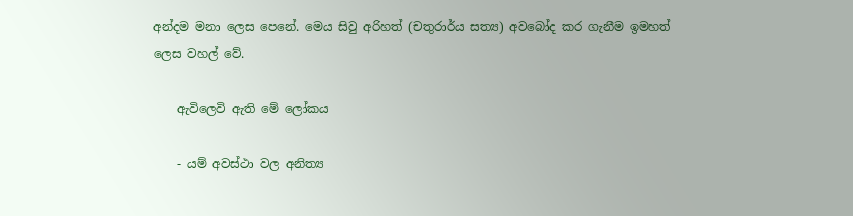අන්දම මනා ලෙස පෙනේ. මෙය සිවු අරිහත් (චතුරාර්ය සත්‍ය) අවබෝද කර ගැනීම ඉමහත් ලෙස වහල් වේ.

    ඇවිලෙවි ඇති මේ ලෝකය

    - යම් අවස්ථා වල අනිත්‍ය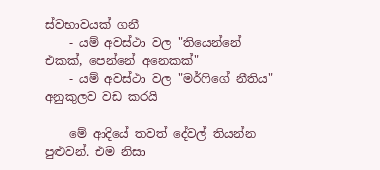ස්වභාවයක් ගනී
    - යම් අවස්ථා වල "තියෙන්නේ එකක්, පෙන්නේ අනෙකක්"
    - යම් අවස්ථා වල "මර්ෆිගේ නීතිය" අනුකුලව වඩ කරයි

    මේ ආදියේ තවත් දේවල් තියන්න පුළුවන්. එම නිසා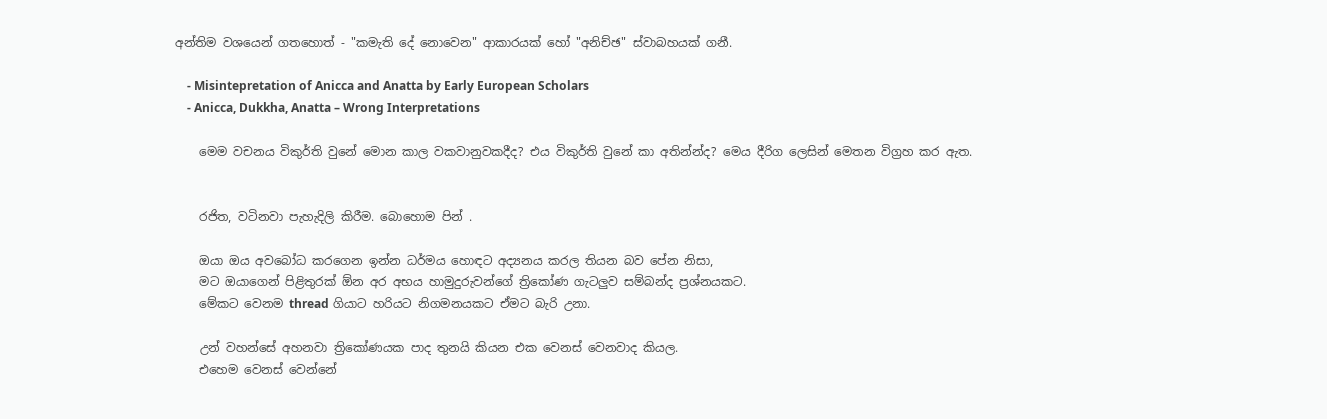අන්තිම වශයෙන් ගතහොත් - "කමැති දේ නොවෙන" ආකාරයක් හෝ "අනිච්ඡ" ස්වාබහයක් ගනී.

    - Misintepretation of Anicca and Anatta by Early European Scholars
    - Anicca, Dukkha, Anatta – Wrong Interpretations

    මෙම වචනය විකුර්ති වුනේ මොන කාල වකවානුවකදීද? එය විකුර්ති වුනේ කා අතින්න්ද? මෙය දීරිග ලෙසින් මෙතන විග්‍රහ කර ඇත.


    රජිත, වටිනවා පැහැදිලි කිරීම. බොහොම පින් .

    ඔයා ඔය අවබෝධ කරගෙන ඉන්න ධර්මය හොඳට අද්‍යනය කරල තියන බව පේන නිසා,
    මට ඔයාගෙන් පිළිතුරක් ඕන අර අභය හාමුදුරුවන්ගේ ත්‍රිකෝණ ගැටලුව සම්බන්ද ප්‍රශ්නයකට.
    මේකට වෙනම thread ගියාට හරියට නිගමනයකට ඒමට බැරි උනා.

    උන් වහන්සේ අහනවා ත්‍රිකෝණයක පාද තුනයි කියන එක වෙනස් වෙනවාද කියල.
    එහෙම වෙනස් වෙන්නේ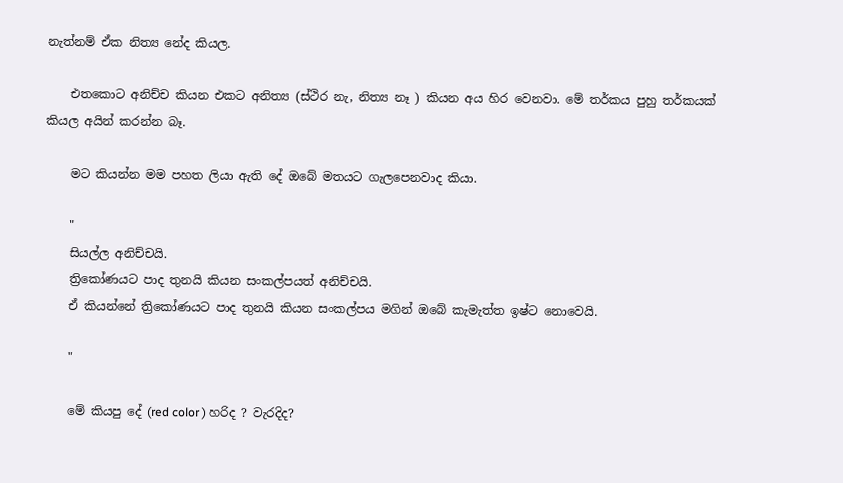නැත්නම් ඒක නිත්‍ය නේද කියල.

    එතකොට අනිච්ච කියන එකට අනිත්‍ය (ස්ථිර නැ, නිත්‍ය නෑ ) කියන අය හිර වෙනවා. මේ තර්කය පුහු තර්කයක් කියල අයින් කරන්න බෑ.

    මට කියන්න මම පහත ලියා ඇති දේ ඔබේ මතයට ගැලපෙනවාද කියා.

    "
    සියල්ල අනිච්චයි.
    ත්‍රිකෝණයට පාද තුනයි කියන සංකල්පයත් අනිච්චයි.
    ඒ කියන්නේ ත්‍රිකෝණයට පාද තුනයි කියන සංකල්පය මගින් ඔබේ කැමැත්ත ඉෂ්ට නොවෙයි.

    "

    මේ කියපු දේ (red color ) හරිද ? වැරදිද?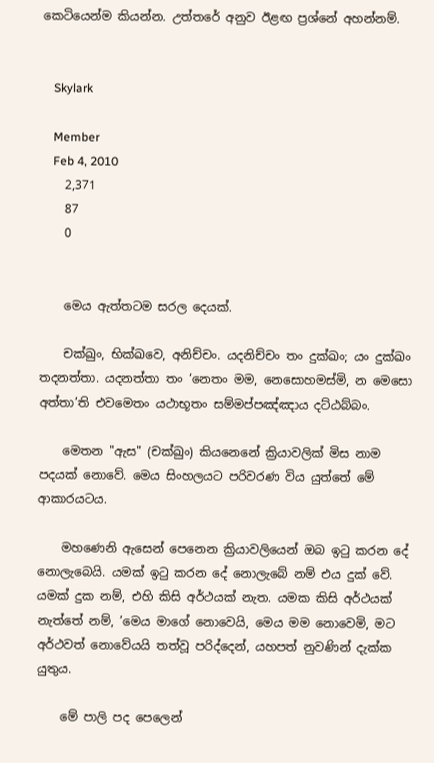කෙටියෙන්ම කියන්න. උත්තරේ අනුව ඊළඟ ප්‍රශ්නේ අහන්නම්.


    Skylark

    Member
    Feb 4, 2010
    2,371
    87
    0


    මෙය ඇත්තටම සරල දෙයක්.

    චක්ඛුං, භික්ඛවෙ, අනිච්චං. යදනිච්චං තං දුක්ඛං; යං දුක්ඛං තදනත්තා. යදනත්තා තං ‘නෙතං මම, නෙසොහමස්මි, න මෙසො අත්තා’ති එවමෙතං යථාභූතං සම්මප්පඤ්ඤාය දට්ඨබ්බං.

    මෙතන "ඇස" (චක්ඛුං) කියනෙනේ ක්‍රියාවලික් මිස නාම පදයක් නොවේ. මෙය සිංහලයට පරිවරණ විය යුත්තේ මේ ආකාරයටය.

    මහණෙනි ඇසෙන් පෙනෙන ක්‍රියාවලියෙන් ඔබ ඉටු කරන දේ නොලැබෙයි. යමක් ඉටු කරන දේ නොලැබේ නම් එය දුක් වේ. යමක් දුක නම්, එහි කිසි අර්ථයක් නැත. යමක කිසි අර්ථයක් නැත්තේ නම්, ’මෙය මාගේ නොවෙයි, මෙය මම නොවෙමි, මට අර්ථවත් නොවේයයි තත්වූ පරිද්දෙන්, යහපත් නුවණින් දැක්ක යුතුය.

    මේ පාලි පද පෙලෙන්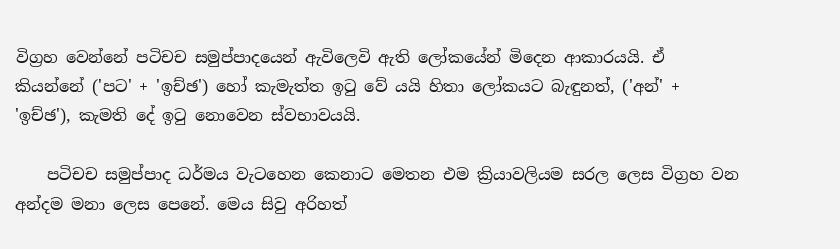විග්‍රහ වෙන්නේ පටිචච සමුප්පාදයෙන් ඇවිලෙවි ඇති ලෝකයේන් මිදෙන ආකාරයයි. ඒ කියන්නේ ('පට' + 'ඉච්ඡ') හෝ කැමැත්ත ඉටු වේ යයි හිතා ලෝකයට බැඳුනත්, ('අන්' + 'ඉච්ඡ'), කැමති දේ ඉටු නොවෙන ස්වභාවයයි.

    පටිචච සමුප්පාද ධර්මය වැටහෙන කෙනාට මෙතන එම ක්‍රියාවලියම සරල ලෙස විග්‍රහ වන අන්දම මනා ලෙස පෙනේ. මෙය සිවු අරිහත්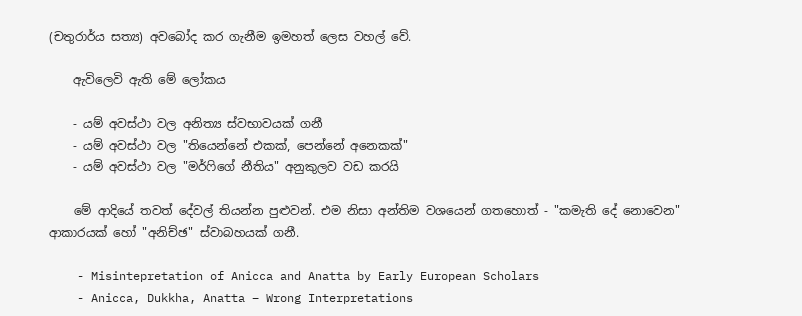(චතුරාර්ය සත්‍ය) අවබෝද කර ගැනීම ඉමහත් ලෙස වහල් වේ.

    ඇවිලෙවි ඇති මේ ලෝකය

    - යම් අවස්ථා වල අනිත්‍ය ස්වභාවයක් ගනී
    - යම් අවස්ථා වල "තියෙන්නේ එකක්, පෙන්නේ අනෙකක්"
    - යම් අවස්ථා වල "මර්ෆිගේ නීතිය" අනුකුලව වඩ කරයි

    මේ ආදියේ තවත් දේවල් තියන්න පුළුවන්. එම නිසා අන්තිම වශයෙන් ගතහොත් - "කමැති දේ නොවෙන" ආකාරයක් හෝ "අනිච්ඡ" ස්වාබහයක් ගනී.

    - Misintepretation of Anicca and Anatta by Early European Scholars
    - Anicca, Dukkha, Anatta – Wrong Interpretations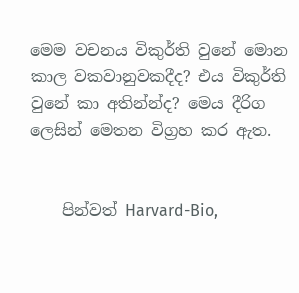මෙම වචනය විකුර්ති වුනේ මොන කාල වකවානුවකදීද? එය විකුර්ති වුනේ කා අතින්න්ද? මෙය දීරිග ලෙසින් මෙතන විග්‍රහ කර ඇත.


    පින්වත් Harvard-Bio,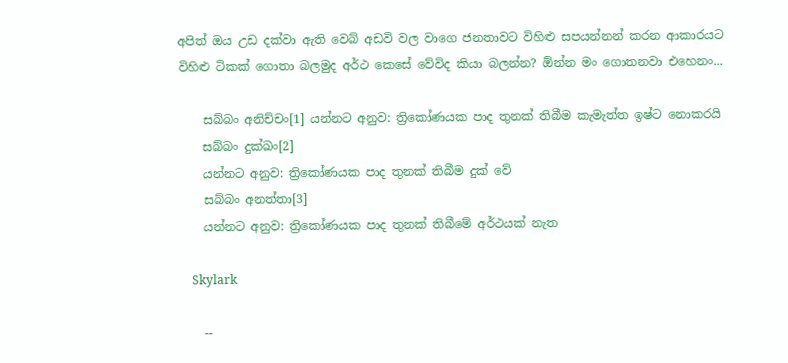අපිත් ඔය උඩ දක්වා ඇති වෙබ් අඩවි වල වාගෙ ජනතාවට විහිළු සපයන්නන් කරන ආකාරයට විහිළු ටිකක් ගොතා බලමුද අර්ථ කෙසේ වේවිද කියා බලන්න? ඕන්න මං ගොතනවා එහෙනං...

    සබ්බං අනිච්චං[1] යන්නට අනුව: ත්‍රිකෝණයක පාද තුනක් තිබීම කැමැත්ත ඉෂ්ට නොකරයි
    සබ්බං දුක්ඛං[2]
    යන්නට අනුව: ත්‍රිකෝණයක පාද තුනක් තිබීම දුක් වේ
    සබ්බං අනත්තා[3]
    යන්නට අනුව: ත්‍රිකෝණයක පාද තුනක් තිබීමේ අර්ථයක් නැත

    Skylark

    --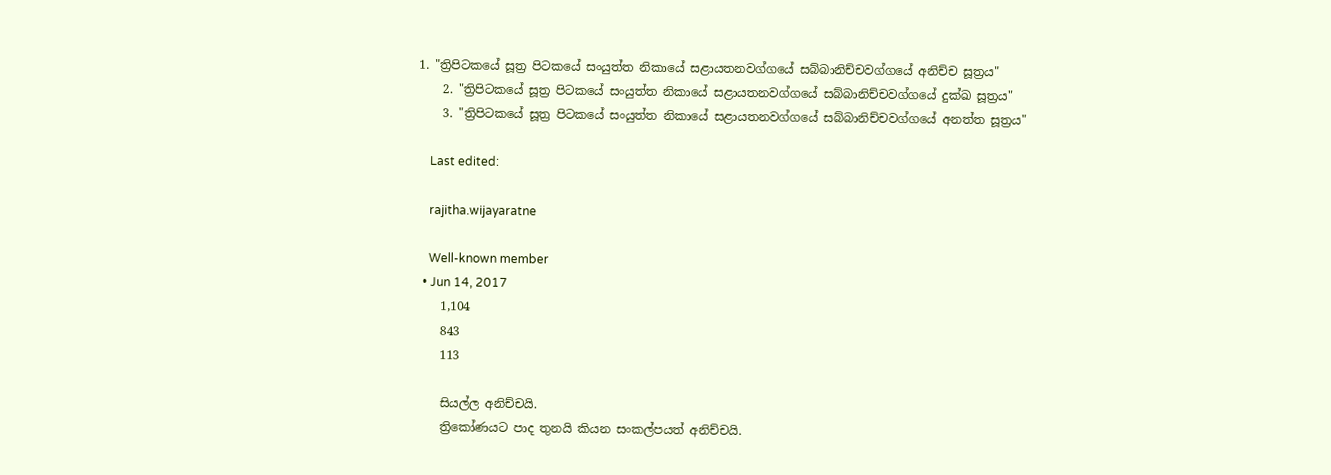1. "ත්‍රිපිටකයේ සූත්‍ර පිටකයේ සංයුත්‌ත නිකායේ සළායතනවග්ගයේ සබ්‌බානිච්‌චවග්ගයේ අනිච්ච සූත්‍රය"
    2. "ත්‍රිපිටකයේ සූත්‍ර පිටකයේ සංයුත්‌ත නිකායේ සළායතනවග්ගයේ සබ්‌බානිච්‌චවග්ගයේ දුක්ඛ සූත්‍රය"
    3. "ත්‍රිපිටකයේ සූත්‍ර පිටකයේ සංයුත්‌ත නිකායේ සළායතනවග්ගයේ සබ්‌බානිච්‌චවග්ගයේ අනත්ත සූත්‍රය"

    Last edited:

    rajitha.wijayaratne

    Well-known member
  • Jun 14, 2017
    1,104
    843
    113

    සියල්ල අනිච්චයි.
    ත්‍රිකෝණයට පාද තුනයි කියන සංකල්පයත් අනිච්චයි.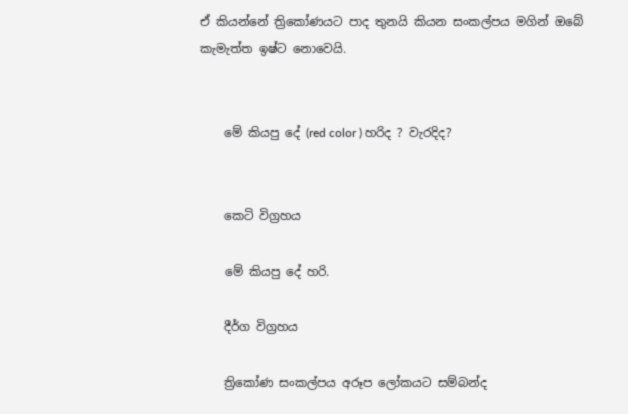ඒ කියන්නේ ත්‍රිකෝණයට පාද තුනයි කියන සංකල්පය මගින් ඔබේ කැමැත්ත ඉෂ්ට නොවෙයි.


    මේ කියපු දේ (red color ) හරිද ? වැරදිද?


    කෙටි විග්‍රහය

    මේ කියපු දේ හරි.

    දීර්ග විග්‍රහය

    ත්‍රිකෝණ සංකල්පය අරූප ලෝකයට සම්බන්ද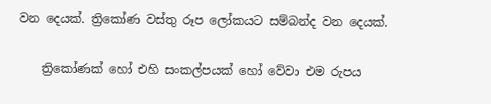වන දෙයක්. ත්‍රිකෝණ වස්තු රූප ලෝකයට සම්බන්ද වන දෙයක්.

    ත්‍රිකෝණක් හෝ එහි සංකල්පයක් හෝ වේවා එම රුපය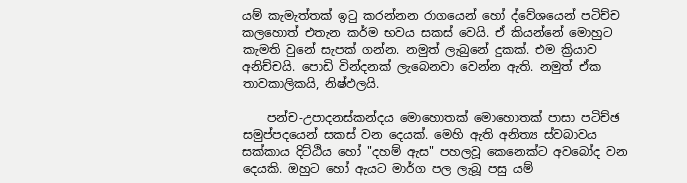යම් කැමැත්තක් ඉටු කරන්නන රාගයෙන් හෝ ද්වේශයෙන් පටිච්ච කලහොත් එතැන කර්ම භවය සකස් වෙයි. ඒ කියන්නේ මොහුට කැමති වුනේ සැපක් ගන්න. නමුත් ලැබුනේ දුකක්. එම ක්‍රියාව අනිච්චයි. පොඩි වින්දනක් ලැබෙනවා වෙන්න ඇති. නමුත් ඒක තාවකාලිකයි, නිෂ්ඵලයි.

    පන්ච-උපාදනස්කන්දය මොහොතක් මොහොතක් පාසා පටිච්ඡ සමුප්පදයෙන් සකස් වන දෙයක්. මෙහි ඇති අනිත්‍ය ස්වබාවය සක්කාය දිට්ඨිය හෝ "දහම් ඇස" පහලවූ කෙනෙක්ට අවබෝද වන දෙයකි. ඔහුට හෝ ඇයට මාර්ග පල ලැබූ පසු යම්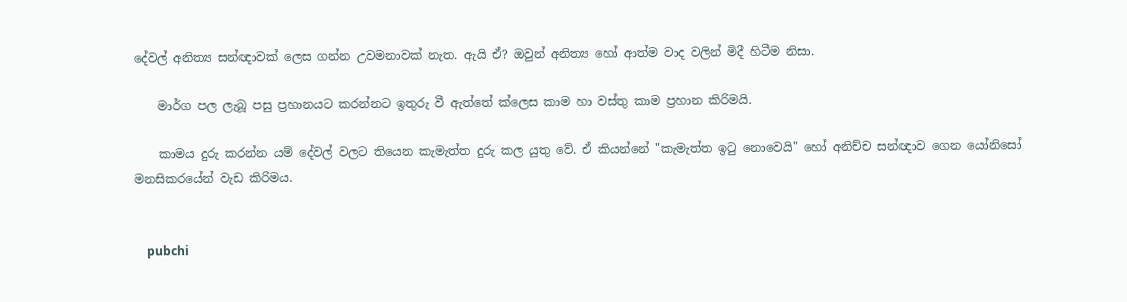දේවල් අනිත්‍ය සන්ඥාවක් ලෙස ගන්න උවමනාවක් නැත. ඇයි ඒ? ඔවුන් අනිත්‍ය හෝ ආත්ම වාද වලින් මිදී හිටීම නිසා.

    මාර්ග පල ලැබූ පසු ප්‍රහානයට කරන්නට ඉතුරු වී ඇත්තේ ක්ලෙස කාම හා වස්තු කාම ප්‍රහාන කිරිමයි.

    කාමය දුරු කරන්න යම් දේවල් වලට තියෙන කැමැත්ත දුරු කල යුතු වේ. ඒ කියන්නේ "කැමැත්ත ඉටු නොවෙයි" හෝ අනිච්ච සන්ඥාව ගෙන යෝනිසෝ මනසිකරයේන් වැඩ කිරිමය.


    pubchi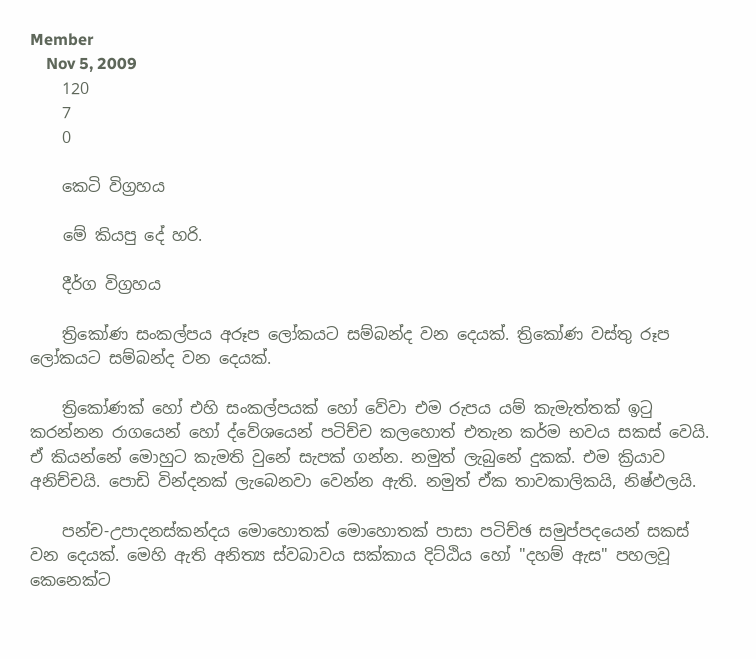Member
    Nov 5, 2009
    120
    7
    0

    කෙටි විග්‍රහය

    මේ කියපු දේ හරි.

    දීර්ග විග්‍රහය

    ත්‍රිකෝණ සංකල්පය අරූප ලෝකයට සම්බන්ද වන දෙයක්. ත්‍රිකෝණ වස්තු රූප ලෝකයට සම්බන්ද වන දෙයක්.

    ත්‍රිකෝණක් හෝ එහි සංකල්පයක් හෝ වේවා එම රුපය යම් කැමැත්තක් ඉටු කරන්නන රාගයෙන් හෝ ද්වේශයෙන් පටිච්ච කලහොත් එතැන කර්ම භවය සකස් වෙයි. ඒ කියන්නේ මොහුට කැමති වුනේ සැපක් ගන්න. නමුත් ලැබුනේ දුකක්. එම ක්‍රියාව අනිච්චයි. පොඩි වින්දනක් ලැබෙනවා වෙන්න ඇති. නමුත් ඒක තාවකාලිකයි, නිෂ්ඵලයි.

    පන්ච-උපාදනස්කන්දය මොහොතක් මොහොතක් පාසා පටිච්ඡ සමුප්පදයෙන් සකස් වන දෙයක්. මෙහි ඇති අනිත්‍ය ස්වබාවය සක්කාය දිට්ඨිය හෝ "දහම් ඇස" පහලවූ කෙනෙක්ට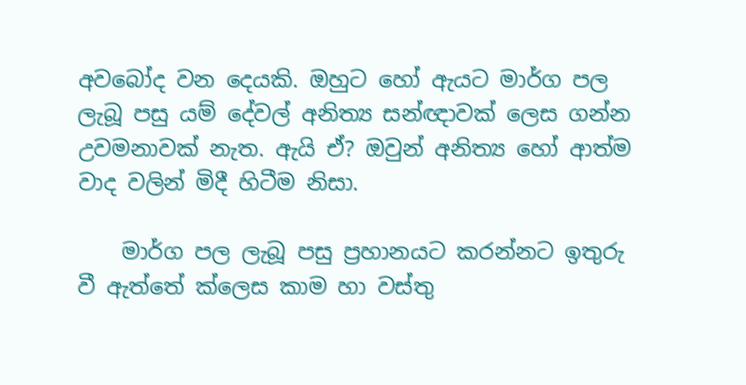අවබෝද වන දෙයකි. ඔහුට හෝ ඇයට මාර්ග පල ලැබූ පසු යම් දේවල් අනිත්‍ය සන්ඥාවක් ලෙස ගන්න උවමනාවක් නැත. ඇයි ඒ? ඔවුන් අනිත්‍ය හෝ ආත්ම වාද වලින් මිදී හිටීම නිසා.

    මාර්ග පල ලැබූ පසු ප්‍රහානයට කරන්නට ඉතුරු වී ඇත්තේ ක්ලෙස කාම හා වස්තු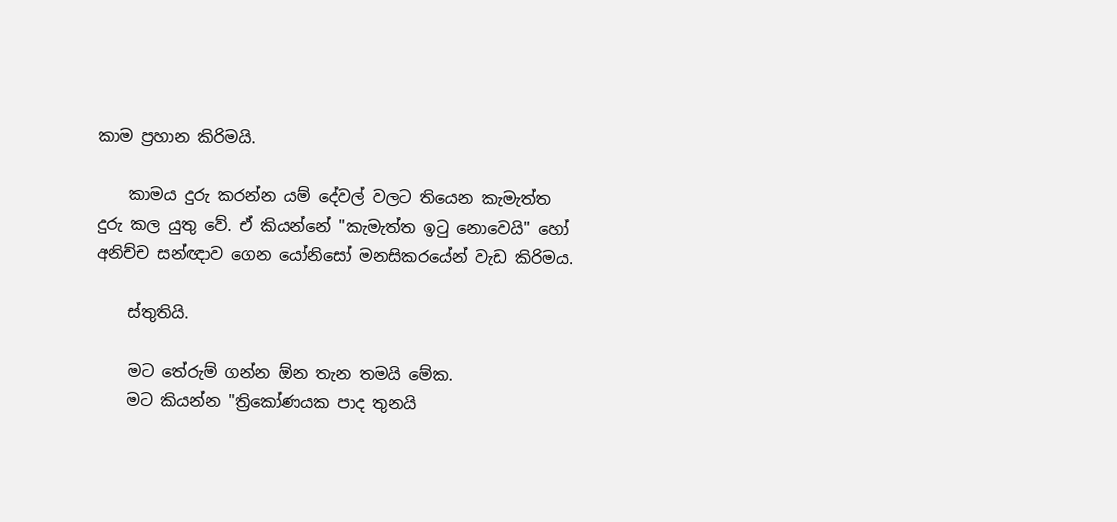කාම ප්‍රහාන කිරිමයි.

    කාමය දුරු කරන්න යම් දේවල් වලට තියෙන කැමැත්ත දුරු කල යුතු වේ. ඒ කියන්නේ "කැමැත්ත ඉටු නොවෙයි" හෝ අනිච්ච සන්ඥාව ගෙන යෝනිසෝ මනසිකරයේන් වැඩ කිරිමය.

    ස්තුතියි.

    මට තේරුම් ගන්න ඕන තැන තමයි මේක.
    මට කියන්න "ත්‍රිකෝණයක පාද තුනයි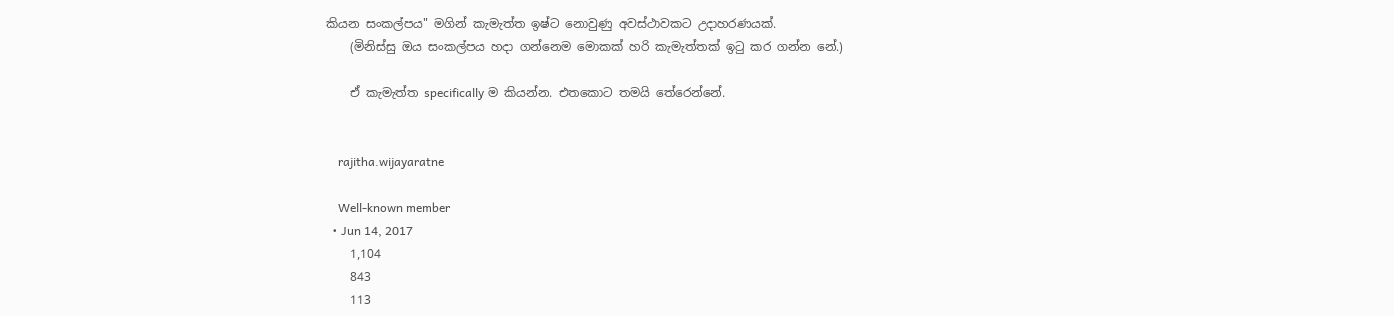කියන සංකල්පය" මගින් කැමැත්ත ඉෂ්ට නොවුණු අවස්ථාවකට උදාහරණයක්.
    (මිනිස්සු ඔය සංකල්පය හදා ගන්නෙම මොකක් හරි කැමැත්තක් ඉටු කර ගන්න නේ.)

    ඒ කැමැත්ත specifically ම කියන්න. එතකොට තමයි තේරෙන්නේ.


    rajitha.wijayaratne

    Well-known member
  • Jun 14, 2017
    1,104
    843
    113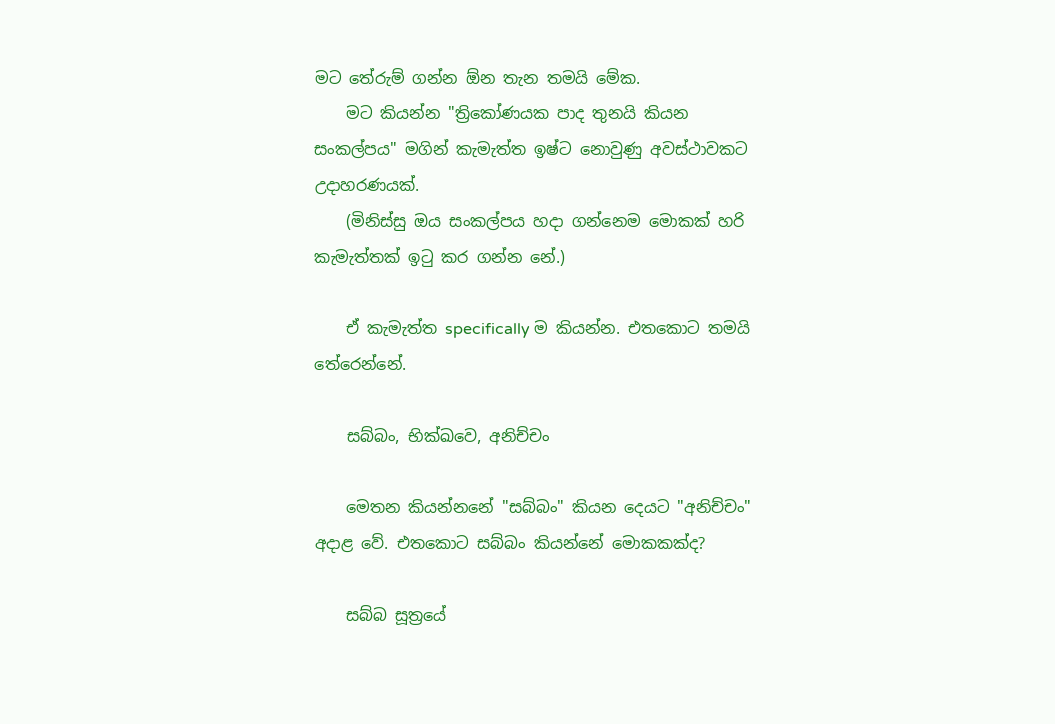මට තේරුම් ගන්න ඕන තැන තමයි මේක.
    මට කියන්න "ත්‍රිකෝණයක පාද තුනයි කියන සංකල්පය" මගින් කැමැත්ත ඉෂ්ට නොවුණු අවස්ථාවකට උදාහරණයක්.
    (මිනිස්සු ඔය සංකල්පය හදා ගන්නෙම මොකක් හරි කැමැත්තක් ඉටු කර ගන්න නේ.)

    ඒ කැමැත්ත specifically ම කියන්න. එතකොට තමයි තේරෙන්නේ.

    සබ්‌බං, භික්‌ඛවෙ, අනිච්‌චං

    මෙතන කියන්නනේ "සබ්‌බං" කියන දෙයට "අනිච්‌චං" අදාළ වේ. එතකොට සබ්‌බං කියන්නේ මොකකක්ද?

    සබ්බ සූත්‍රයේ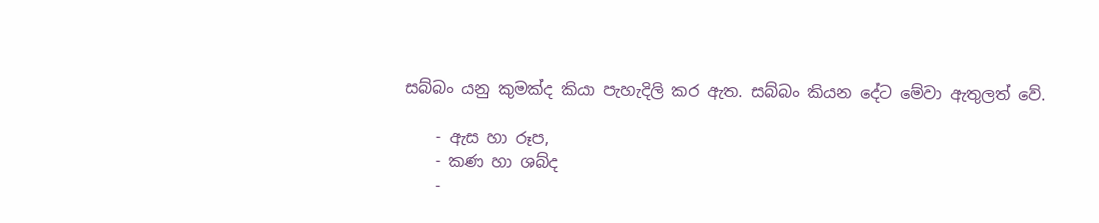සබ්බං යනු කුමක්ද කියා පැහැදිලි කර ඇත. සබ්බං කියන දේට මේවා ඇතුලත් වේ.

    - ඇස හා රූප,
    - කණ හා ශබ්ද
    -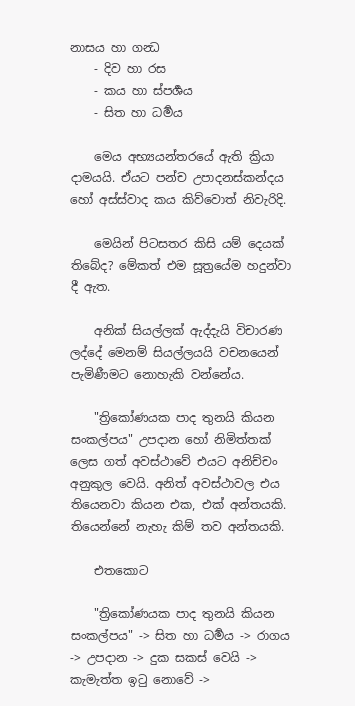නාසය හා ගන්‍ධ
    - දිව හා රස
    - කය හා ස්පර්‍ශය
    - සිත හා ධර්‍මය

    මෙය අභ්‍යයන්තරයේ ඇති ක්‍රියා දාමයයි. ඒයට පන්ච උපාදනස්කන්දය හෝ අස්ස්වාද කය කිව්වොත් නිවැරිදි.

    මෙයින් පිටසතර කිසි යම් දෙයක් තිබේද? මේකත් එම සූත්‍රයේම හදුන්වා දී ඇත.

    අනික් සියල්ලක් ඇද්දැයි විචාරණ ලද්දේ මෙනම් සියල්ලයයි වචනයෙන් පැමිණීමට නොහැකි වන්නේය.

    "ත්‍රිකෝණයක පාද තුනයි කියන සංකල්පය" උපදාන හෝ නිමිත්තක් ලෙස ගත් අවස්ථාවේ එයට අනිච්‌චං අනුකුල වෙයි. අනිත් අවස්ථාවල එය තියෙනවා කියන එක, එක් අන්තයකි. තියෙන්නේ නැහැ කිම් තව අන්තයකි.

    එතකොට

    "ත්‍රිකෝණයක පාද තුනයි කියන සංකල්පය" -> සිත හා ධර්‍මය -> රාගය -> උපදාන -> දුක සකස් වෙයි -> කැමැත්ත ඉටු නොවේ ->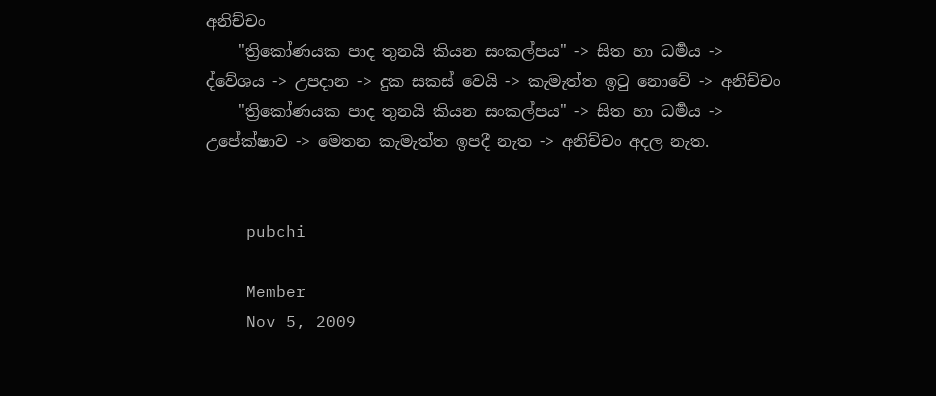අනිච්‌චං
    "ත්‍රිකෝණයක පාද තුනයි කියන සංකල්පය" -> සිත හා ධර්‍මය -> ද්වේශය -> උපදාන -> දුක සකස් වෙයි -> කැමැත්ත ඉටු නොවේ -> අනිච්‌චං
    "ත්‍රිකෝණයක පාද තුනයි කියන සංකල්පය" -> සිත හා ධර්‍මය -> උපේක්ෂාව -> මෙතන කැමැත්ත ඉපදී නැත -> අනිච්‌චං අදල නැත.


    pubchi

    Member
    Nov 5, 2009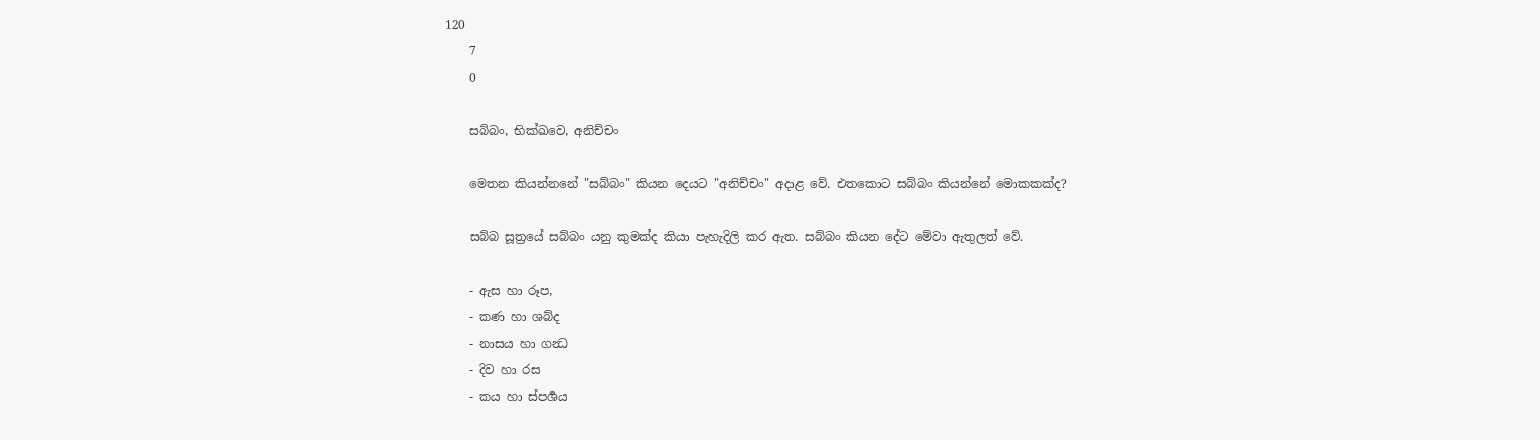120
    7
    0

    සබ්‌බං, භික්‌ඛවෙ, අනිච්‌චං

    මෙතන කියන්නනේ "සබ්‌බං" කියන දෙයට "අනිච්‌චං" අදාළ වේ. එතකොට සබ්‌බං කියන්නේ මොකකක්ද?

    සබ්බ සූත්‍රයේ සබ්බං යනු කුමක්ද කියා පැහැදිලි කර ඇත. සබ්බං කියන දේට මේවා ඇතුලත් වේ.

    - ඇස හා රූප,
    - කණ හා ශබ්ද
    - නාසය හා ගන්‍ධ
    - දිව හා රස
    - කය හා ස්පර්‍ශය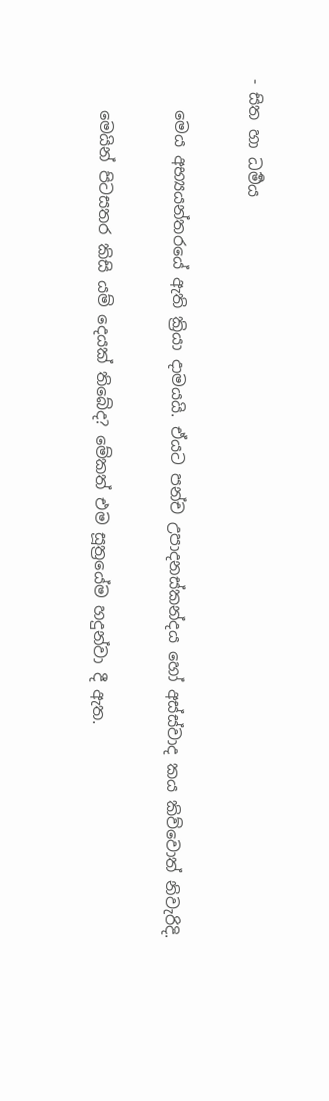- සිත හා ධර්‍මය

    මෙය අභ්‍යයන්තරයේ ඇති ක්‍රියා දාමයයි. ඒයට පන්ච උපාදනස්කන්දය හෝ අස්ස්වාද කය කිව්වොත් නිවැරිදි.

    මෙයින් පිටසතර කිසි යම් දෙයක් තිබේද? මේකත් එම සූත්‍රයේම හදුන්වා දී ඇත.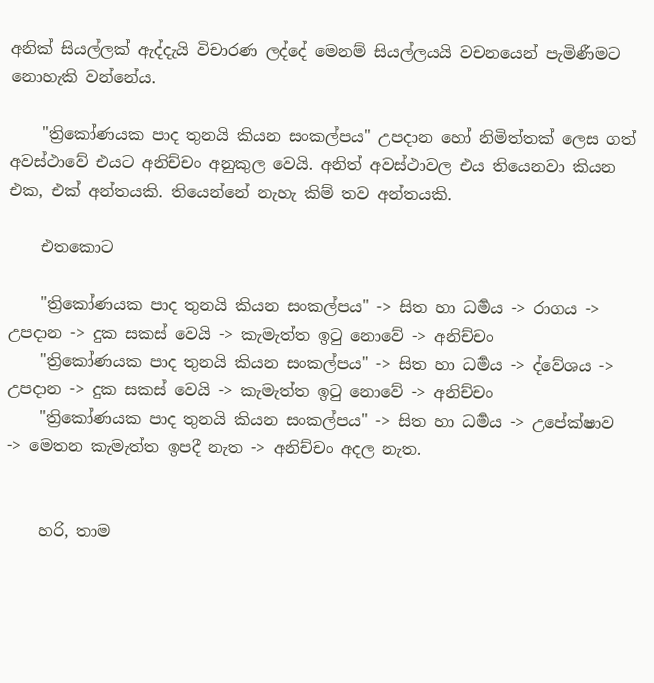අනික් සියල්ලක් ඇද්දැයි විචාරණ ලද්දේ මෙනම් සියල්ලයයි වචනයෙන් පැමිණීමට නොහැකි වන්නේය.

    "ත්‍රිකෝණයක පාද තුනයි කියන සංකල්පය" උපදාන හෝ නිමිත්තක් ලෙස ගත් අවස්ථාවේ එයට අනිච්‌චං අනුකුල වෙයි. අනිත් අවස්ථාවල එය තියෙනවා කියන එක, එක් අන්තයකි. තියෙන්නේ නැහැ කිම් තව අන්තයකි.

    එතකොට

    "ත්‍රිකෝණයක පාද තුනයි කියන සංකල්පය" -> සිත හා ධර්‍මය -> රාගය -> උපදාන -> දුක සකස් වෙයි -> කැමැත්ත ඉටු නොවේ -> අනිච්‌චං
    "ත්‍රිකෝණයක පාද තුනයි කියන සංකල්පය" -> සිත හා ධර්‍මය -> ද්වේශය -> උපදාන -> දුක සකස් වෙයි -> කැමැත්ත ඉටු නොවේ -> අනිච්‌චං
    "ත්‍රිකෝණයක පාද තුනයි කියන සංකල්පය" -> සිත හා ධර්‍මය -> උපේක්ෂාව -> මෙතන කැමැත්ත ඉපදී නැත -> අනිච්‌චං අදල නැත.


    හරි, තාම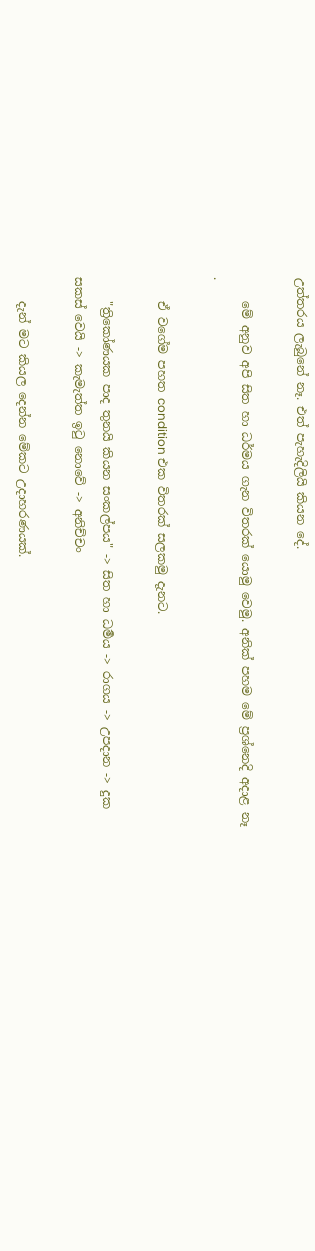උත්තරය ලැබුනේ නෑ. එත් පැහැදිලියි කියන දේ.

    මේ අනුව අපි සිත හා ධර්මය ගැන විතරක් යොමු වෙමු. අනික් පහම මේ ප්‍රශ්නෙදි අදාළ නෑ .

    ඒ වගේම පහත condition එක විතරක් සලකමු දැනට.

    "ත්‍රිකෝණයක පාද තුනයි කියන සංකල්පය" -> සිත හා ධර්‍මය -> රාගය -> උපදාන -> දුක සකස් වෙයි -> කැමැත්ත ඉටු නොවේ -> අනිච්‌චං

    දැන් මට කියල දෙන්න මේකට උදාහරණයක්.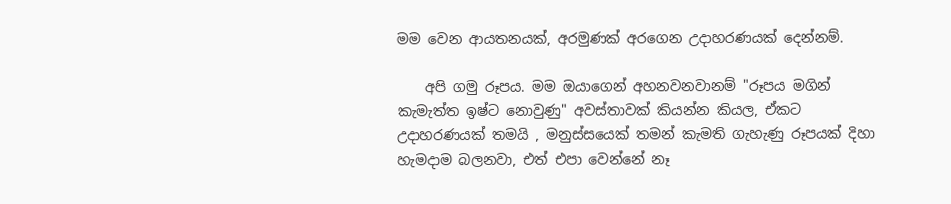මම වෙන ආයතනයක්, අරමුණක් අරගෙන උදාහරණයක් දෙන්නම්.

    අපි ගමු රූපය. මම ඔයාගෙන් අහනවනවානම් "රූපය මගින් කැමැත්ත ඉෂ්ට නොවුණු" අවස්තාවක් කියන්න කියල, ඒකට උදාහරණයක් තමයි , මනුස්සයෙක් තමන් කැමති ගැහැණු රූපයක් දිහා හැමදාම බලනවා, එත් එපා වෙන්නේ නෑ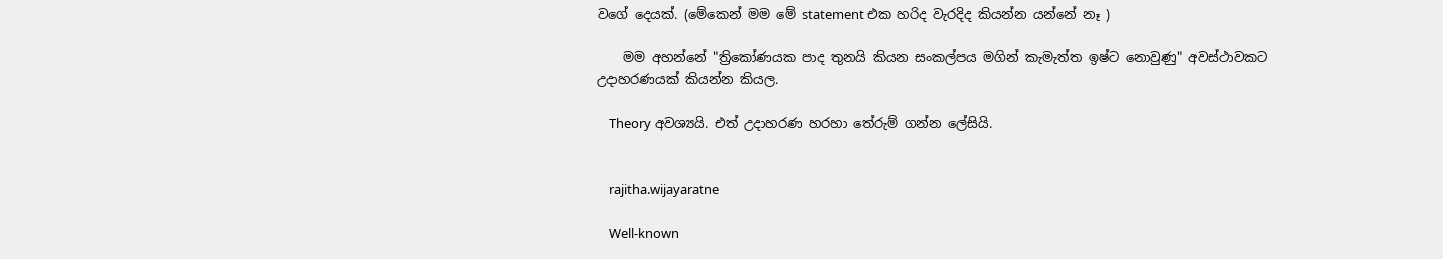වගේ දෙයක්. (මේකෙන් මම මේ statement එක හරිද වැරදිද කියන්න යන්නේ නෑ )

    මම අහන්නේ "ත්‍රිකෝණයක පාද තුනයි කියන සංකල්පය මගින් කැමැත්ත ඉෂ්ට නොවුණු" අවස්ථාවකට උදාහරණයක් කියන්න කියල.

    Theory අවශ්‍යයි. එත් උදාහරණ හරහා තේරුම් ගන්න ලේසියි.


    rajitha.wijayaratne

    Well-known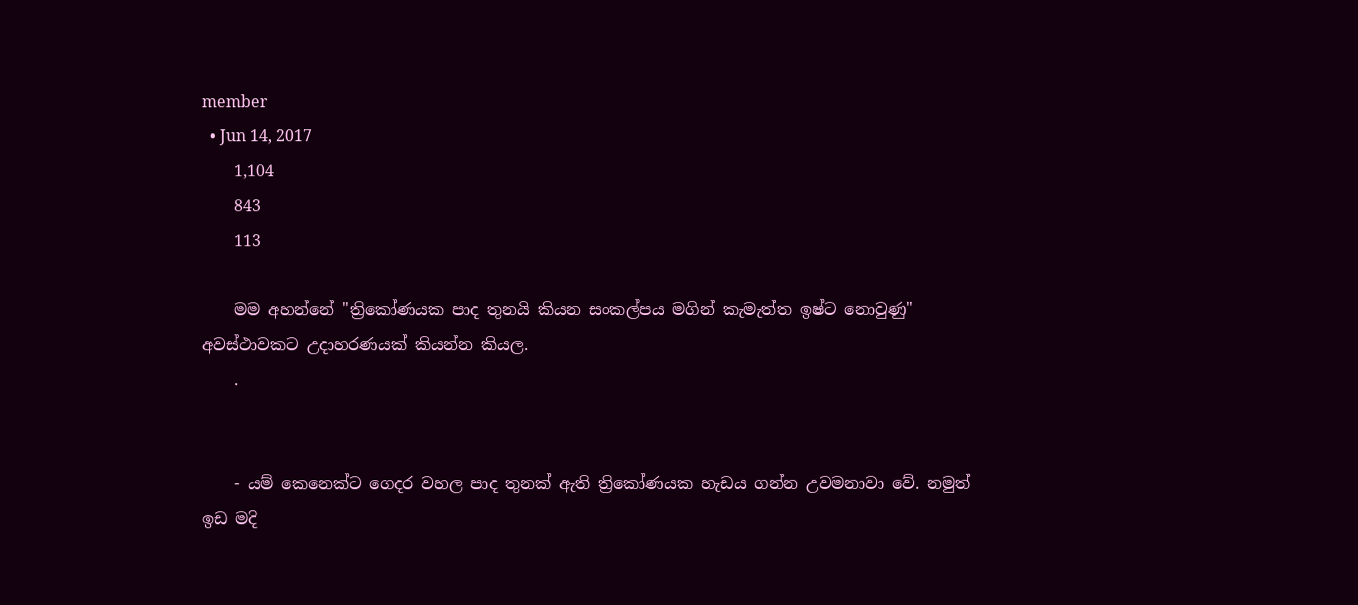member
  • Jun 14, 2017
    1,104
    843
    113

    මම අහන්නේ "ත්‍රිකෝණයක පාද තුනයි කියන සංකල්පය මගින් කැමැත්ත ඉෂ්ට නොවුණු" අවස්ථාවකට උදාහරණයක් කියන්න කියල.
    .


    - යම් කෙනෙක්ට ගෙදර වහල පාද තුනක් ඇති ත්‍රිකෝණයක හැඩය ගන්න උවමනාවා වේ. නමුත් ඉඩ මදි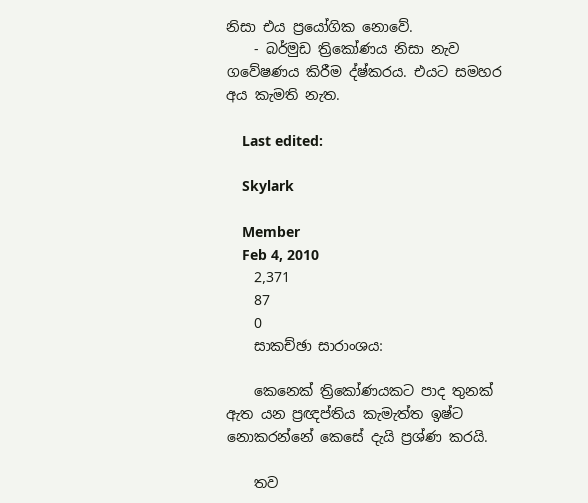නිසා එය ප්‍රයෝගික නොවේ.
    - බර්මුඩ ත්‍රිකෝණය නිසා නැව ගවේෂණය කිරීම ද්ෂ්කරය. එයට සමහර අය කැමති නැත.

    Last edited:

    Skylark

    Member
    Feb 4, 2010
    2,371
    87
    0
    සාකච්ඡා සාරාංශය:

    කෙනෙක් ත්‍රිකෝණයකට පාද තුනක් ඇත යන ප්‍රඥප්තිය කැමැත්ත ඉෂ්ට නොකරන්නේ කෙසේ දැයි ප්‍රශ්ණ කරයි.

    තව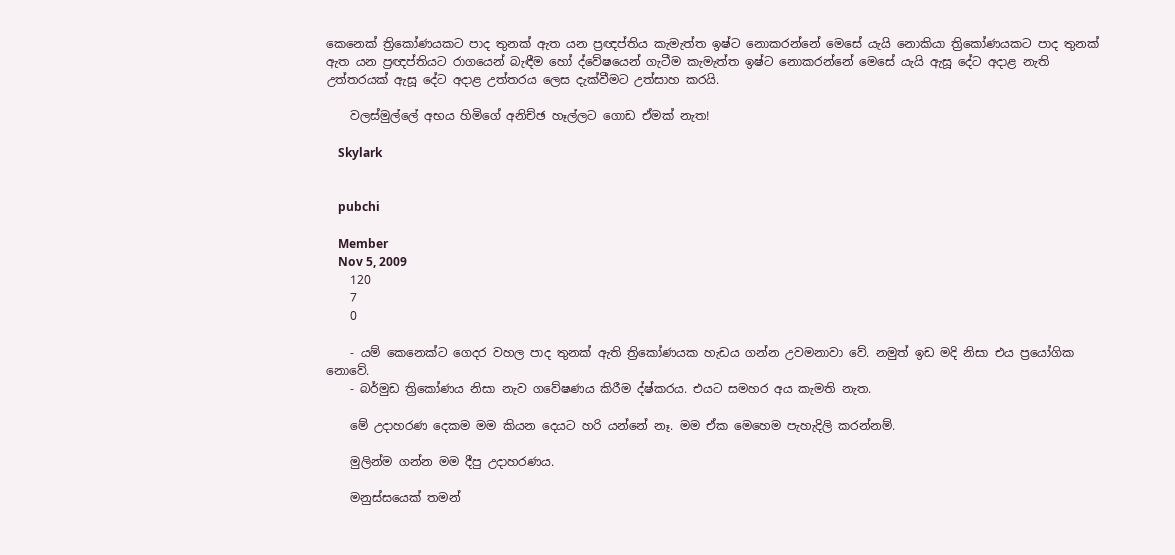කෙනෙක් ත්‍රිකෝණයකට පාද තුනක් ඇත යන ප්‍රඥප්තිය කැමැත්ත ඉෂ්ට නොකරන්නේ මෙසේ යැයි නොකියා ත්‍රිකෝණයකට පාද තුනක් ඇත යන ප්‍රඥප්තියට රාගයෙන් බැඳීම හෝ ද්වේෂයෙන් ගැටීම කැමැත්ත ඉෂ්ට නොකරන්නේ මෙසේ යැයි ඇසූ දේට අදාළ නැති උත්තරයක් ඇසූ දේට අදාළ උත්තරය ලෙස දැක්වීමට උත්සාහ කරයි.

    වලස්මුල්ලේ අභය හිමිගේ අනිච්ඡ හෑල්ලට ගොඩ ඒමක් නැත!

    Skylark


    pubchi

    Member
    Nov 5, 2009
    120
    7
    0

    - යම් කෙනෙක්ට ගෙදර වහල පාද තුනක් ඇති ත්‍රිකෝණයක හැඩය ගන්න උවමනාවා වේ. නමුත් ඉඩ මදි නිසා එය ප්‍රයෝගික නොවේ.
    - බර්මුඩ ත්‍රිකෝණය නිසා නැව ගවේෂණය කිරීම ද්ෂ්කරය. එයට සමහර අය කැමති නැත.

    මේ උදාහරණ දෙකම මම කියන දෙයට හරි යන්නේ නෑ. මම ඒක මෙහෙම පැහැදිලි කරන්නම්.

    මුලින්ම ගන්න මම දීපු උදාහරණය.

    මනුස්සයෙක් තමන්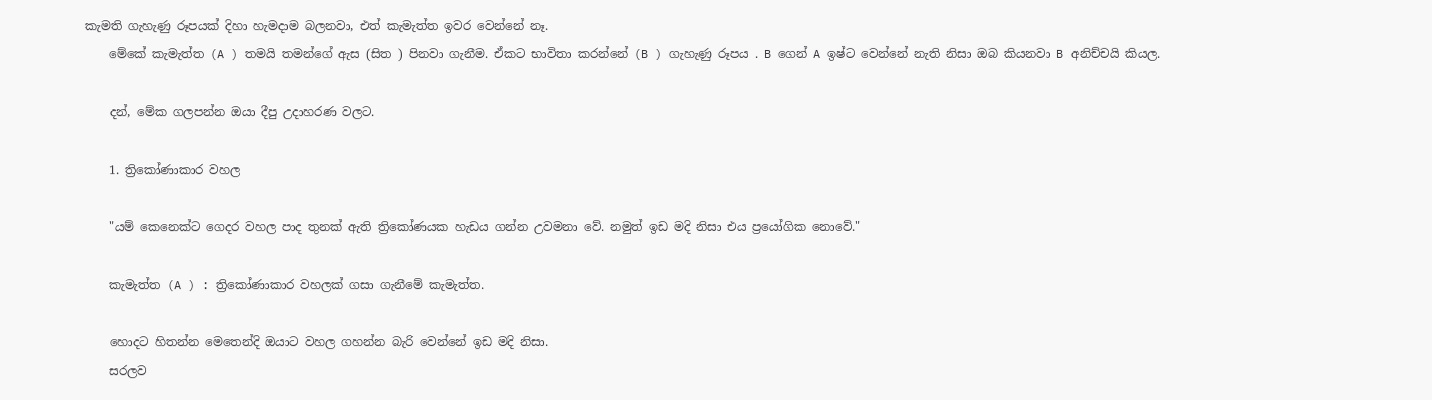කැමති ගැහැණු රූපයක් දිහා හැමදාම බලනවා, එත් කැමැත්ත ඉවර වෙන්නේ නෑ.
    මේකේ කැමැත්ත (A ) තමයි තමන්ගේ ඇස (සිත ) පිනවා ගැනීම. ඒකට භාවිතා කරන්නේ (B ) ගැහැණු රූපය . B ගෙන් A ඉෂ්ට වෙන්නේ නැති නිසා ඔබ කියනවා B අනිච්චයි කියල.

    දන්, මේක ගලපන්න ඔයා දීපු උදාහරණ වලට.

    1. ත්‍රිකෝණාකාර වහල

    "යම් කෙනෙක්ට ගෙදර වහල පාද තුනක් ඇති ත්‍රිකෝණයක හැඩය ගන්න උවමනා වේ. නමුත් ඉඩ මදි නිසා එය ප්‍රයෝගික නොවේ."

    කැමැත්ත (A ) : ත්‍රිකෝණාකාර වහලක් ගසා ගැනීමේ කැමැත්ත.

    හොදට හිතන්න මෙතෙන්දි ඔයාට වහල ගහන්න බැරි වෙන්නේ ඉඩ මදි නිසා.
    සරලව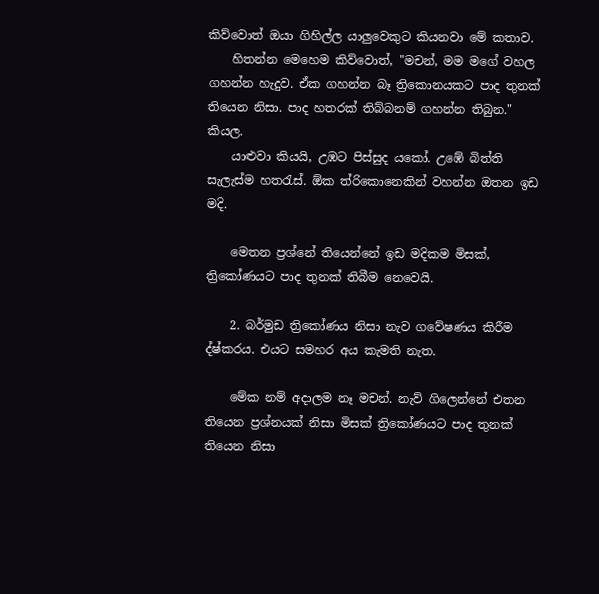කිව්වොත් ඔයා ගිහිල්ල යාලුවෙකුට කියනවා මේ කතාව.
    හිතන්න මෙහෙම කිව්වොත්, "මචන්, මම මගේ වහල ගහන්න හැදුව. ඒක ගහන්න බෑ ත්‍රිකොනයකට පාද තුනක් තියෙන නිසා. පාද හතරක් තිබ්බනම් ගහන්න තිබුන." කියල.
    යාළුවා කියයි, උඹට පිස්සුද යකෝ. උඹේ බිත්ති සැලැස්ම හතරැස්. ඕක ත්රිකොනෙකින් වහන්න ඔතන ඉඩ මදි.

    මෙතන ප්‍රශ්නේ තියෙන්නේ ඉඩ මදිකම මිසක්, ත්‍රිකෝණයට පාද තුනක් තිබීම නෙවෙයි.

    2. බර්මුඩ ත්‍රිකෝණය නිසා නැව ගවේෂණය කිරීම ද්ෂ්කරය. එයට සමහර අය කැමති නැත.

    මේක නම් අදාලම නෑ මචන්. නැව් ගිලෙන්නේ එතන තියෙන ප්‍රශ්නයක් නිසා මිසක් ත්‍රිකෝණයට පාද තුනක් තියෙන නිසා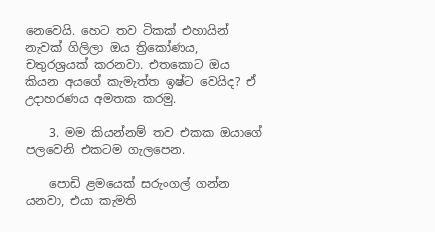නෙවෙයි. හෙට තව ටිකක් එහායින් නැවක් ගිලිලා ඔය ත්‍රිකෝණය, චතුරශ්‍රයක් කරනවා. එතකොට ඔය කියන අයගේ කැමැත්ත ඉෂ්ට වෙයිද? ඒ උදාහරණය අමතක කරමු.

    3. මම කියන්නම් තව එකක ඔයාගේ පලවෙනි එකටම ගැලපෙන.

    පොඩි ළමයෙක් සරුංගල් ගන්න යනවා, එයා කැමති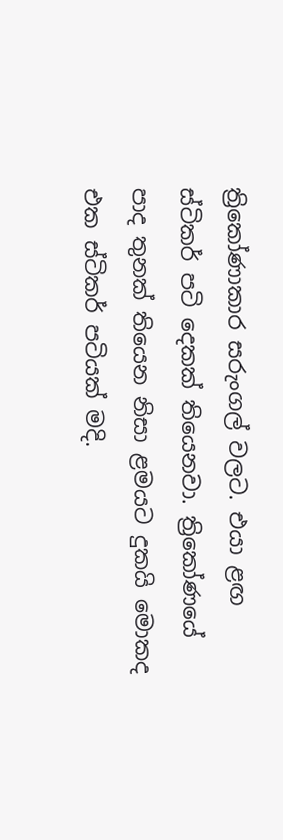ත්‍රිකෝණාකාර සරුංගල් වලට. එයා ළඟ ස්ටිකර් පටි දෙකක් තියෙනවා. ත්‍රිකෝණයේ පාද තුනක් තියෙන නිසා ළමයට දුකයි මොකද එක ස්ටිකර් පටියක් මදි.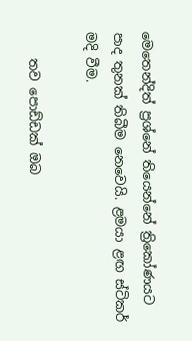මෙතෙන්දිත් ප්‍රශ්නේ තියෙන්නේ ත්‍රිකෝණයට පාද තුනක් තිබීම නෙවෙයි. ළමයා ළඟ ස්ටිකර් මදි වීම.

    තව පොඩ්ඩක් ඔබ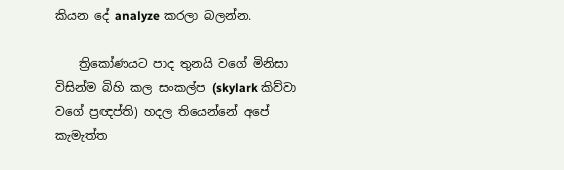කියන දේ analyze කරලා බලන්න.

    ත්‍රිකෝණයට පාද තුනයි වගේ මිනිසා විසින්ම බිහි කල සංකල්ප (skylark කිව්වා වගේ ප්‍රඥප්ති) හදල තියෙන්නේ අපේ කැමැත්ත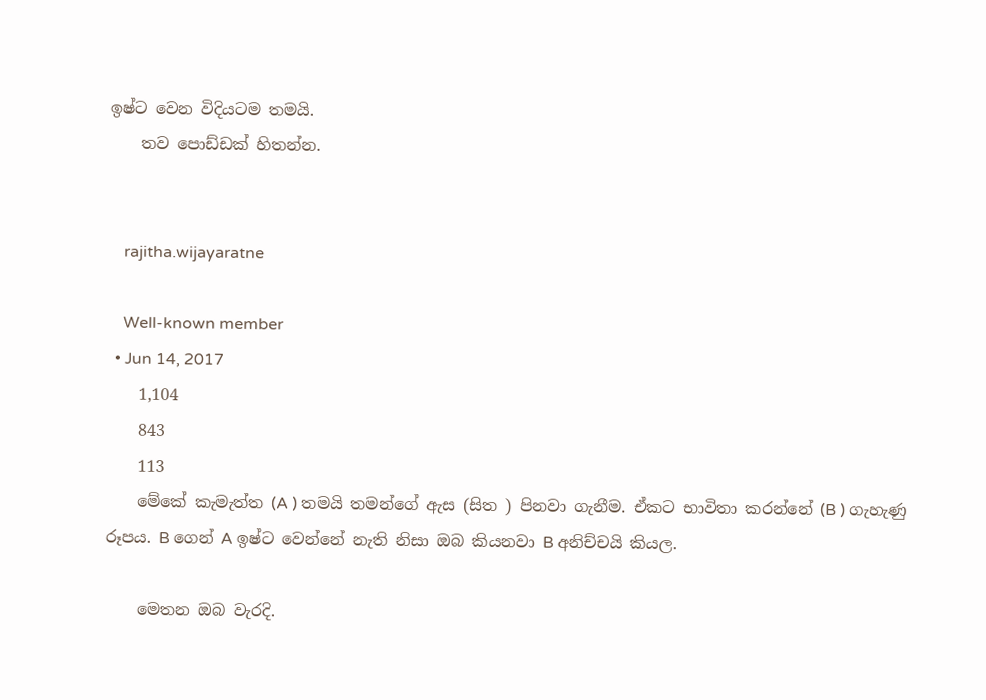ඉෂ්ට වෙන විදියටම තමයි.
    තව පොඩ්ඩක් හිතන්න.


    rajitha.wijayaratne

    Well-known member
  • Jun 14, 2017
    1,104
    843
    113
    මේකේ කැමැත්ත (A ) තමයි තමන්ගේ ඇස (සිත ) පිනවා ගැනීම. ඒකට භාවිතා කරන්නේ (B ) ගැහැණු රූපය. B ගෙන් A ඉෂ්ට වෙන්නේ නැති නිසා ඔබ කියනවා B අනිච්චයි කියල.

    මෙතන ඔබ වැරදි.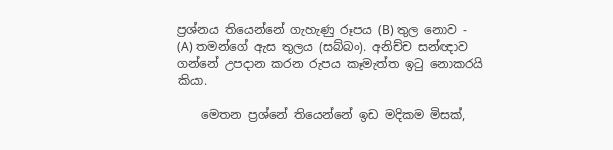ප්‍රශ්නය තියෙන්නේ ගැහැණු රූපය (B) තුල නොව - (A) තමන්ගේ ඇස තුලය (සබ්බං). අනිච්ච සන්ඥාව ගන්නේ උපදාන කරන රුපය කෑමැත්ත ඉටු නොකරයි කියා.

    මෙතන ප්‍රශ්නේ තියෙන්නේ ඉඩ මදිකම මිසක්,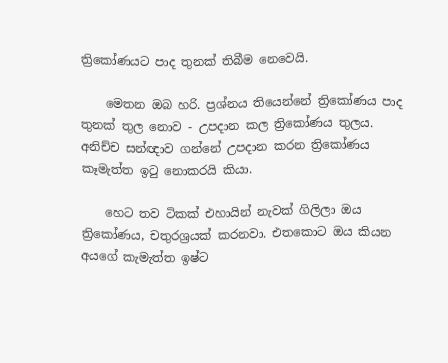ත්‍රිකෝණයට පාද තුනක් තිබීම නෙවෙයි.

    මෙතන ඔබ හරි. ප්‍රශ්නය තියෙන්නේ ‍ත්‍රිකෝණය පාද තුනක් තුල නොව - උපදාන කල ත්‍රිකෝණය තුලය. අනිච්ච සන්ඥාව ගන්නේ උපදාන කරන ත්‍රිකෝණය කෑමැත්ත ඉටු නොකරයි කියා.

    හෙට තව ටිකක් එහායින් නැවක් ගිලිලා ඔය ත්‍රිකෝණය, චතුරශ්‍රයක් කරනවා. එතකොට ඔය කියන අයගේ කැමැත්ත ඉෂ්ට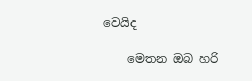වෙයිද

    මෙතන ඔබ හරි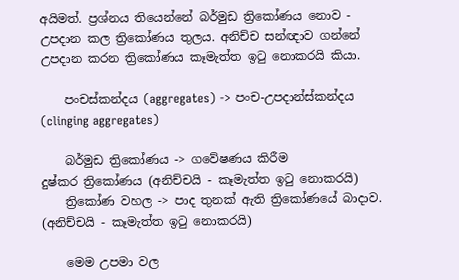අයිමත්. ප්‍රශ්නය තියෙන්නේ බර්මුඩ ත්‍රිකෝණය නොව - උපදාන කල ත්‍රිකෝණය තුලය. අනිච්ච සන්ඥාව ගන්නේ උපදාන කරන ත්‍රිකෝණය කෑමැත්ත ඉටු නොකරයි කියා.

    පංචස්කන්දය (aggregates) -> පංච-උපදාන්ස්කන්දය (clinging aggregates)

    බර්මුඩ ත්‍රිකෝණය -> ගවේෂණය කිරීම දුෂ්කර ‍ත්‍රිකෝණය (අනිච්චයි - කෑමැත්ත ඉටු නොකරයි)
    ත්‍රිකෝණ වහල -> පාද තුනක් ඇති ත්‍රිකෝණයේ බාදාව. (අනිච්චයි - කෑමැත්ත ඉටු නොකරයි)

    මෙම උපමා වල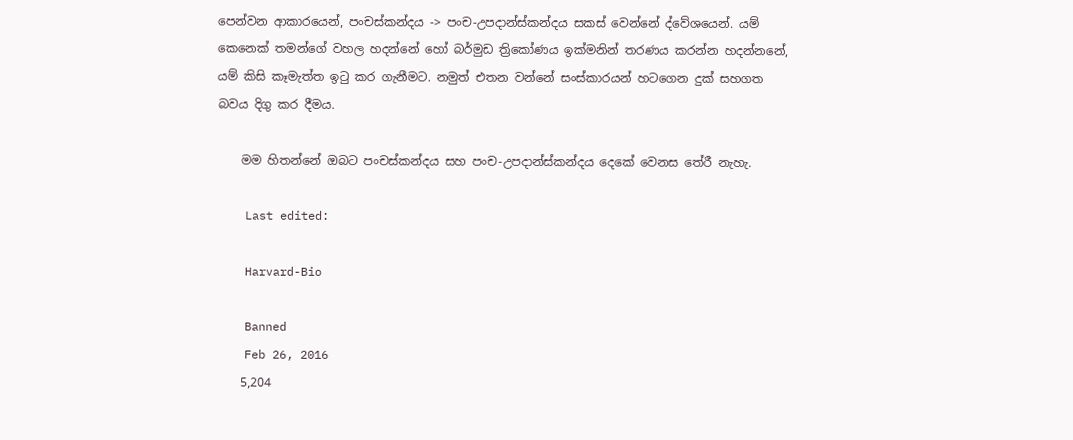පෙන්වන ආකාරයෙන්, පංචස්කන්දය -> පංච-උපදාන්ස්කන්දය සකස් වෙන්නේ ද්වේශයෙන්. යම් කෙනෙක් තමන්ගේ වහල හදන්නේ හෝ බර්මුඩ ත්‍රිකෝණය ඉක්මනින් තරණය කරන්න හදන්නනේ, යම් කිසි කෑමැත්ත ඉටු කර ගැනීමට. නමුත් එතන වන්නේ සංස්කාරයන් හටගෙන දුක් සහගත බවය දිගු කර දීමය.

    මම හිතන්නේ ඔබට පංචස්කන්දය සහ පංච-උපදාන්ස්කන්දය දෙකේ වෙනස තේරී නැහැ.

    Last edited:

    Harvard-Bio

    Banned
    Feb 26, 2016
    5,204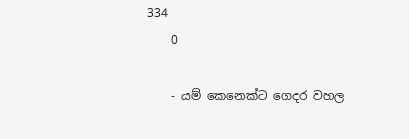334
    0

    - යම් කෙනෙක්ට ගෙදර වහල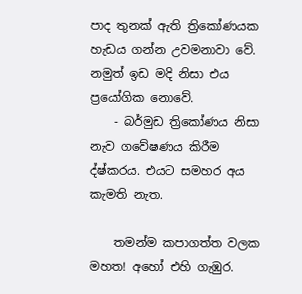පාද තුනක් ඇති ත්‍රිකෝණයක හැඩය ගන්න උවමනාවා වේ. නමුත් ඉඩ මදි නිසා එය ප්‍රයෝගික නොවේ.
    - බර්මුඩ ත්‍රිකෝණය නිසා නැව ගවේෂණය කිරීම ද්ෂ්කරය. එයට සමහර අය කැමති නැත.

    තමන්ම කපාගත්ත වලක මහත! අහෝ එහි ගැඹුර.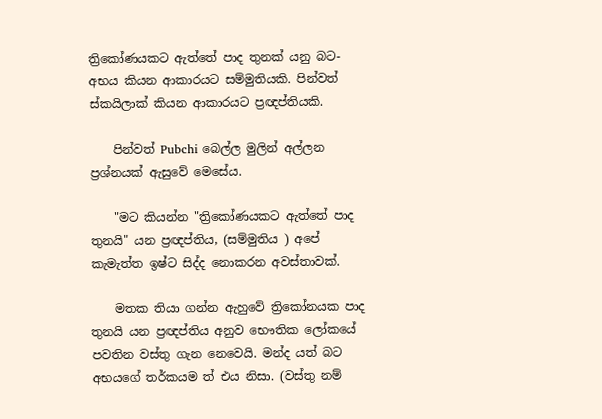ත්‍රිකෝණයකට ඇත්තේ පාද තුනක් යනු බට-අභය කියන ආකාරයට සම්මුතියකි. පින්වත් ස්කයිලාක් කියන ආකාරයට ප්‍රඥප්තියකි.

    පින්වත් Pubchi බෙල්ල මුලින් අල්ලන ප්‍රශ්නයක් ඇසුවේ මෙසේය.

    "මට කියන්න "ත්‍රිකෝණයකට ඇත්තේ පාද තුනයි" යන ප්‍රඥප්තිය, (සම්මුතිය ) අපේ කැමැත්ත ඉෂ්ට සිද්ද නොකරන අවස්තාවක්.

    මතක තියා ගන්න ඇහුවේ ත්‍රිකෝනයක පාද තුනයි යන ප්‍රඥප්තිය අනුව භෞතික ලෝකයේ පවතින වස්තු ගැන නෙවෙයි. මන්ද යත් බට අභයගේ තර්කයම ත් එය නිසා. (වස්තු නම්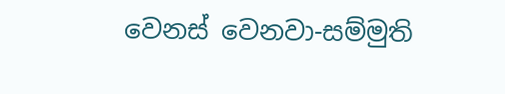වෙනස් වෙනවා-සම්මුති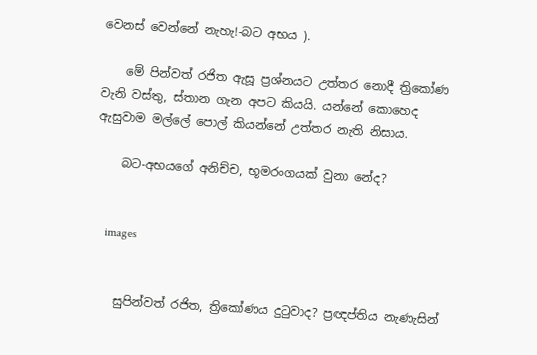වෙනස් වෙන්නේ නැහැ!-බට අභය ).

    මේ පින්වත් රජිත ඇසූ ප්‍රශ්නයට උත්තර නොදී ත්‍රිකෝණ වැනි වස්තු, ස්තාන ගැන අපට කියයි. යන්නේ කොහෙද ඇසුවාම මල්ලේ පොල් කියන්නේ උත්තර නැති නිසාය.

    බට-අභයගේ අනිච්ච, භූමරංගයක් වුනා නේද?


    images


    සුපින්වත් රජිත, ත්‍රිකෝණය දුටුවාද? ප්‍රඥප්තිය නැණැසින්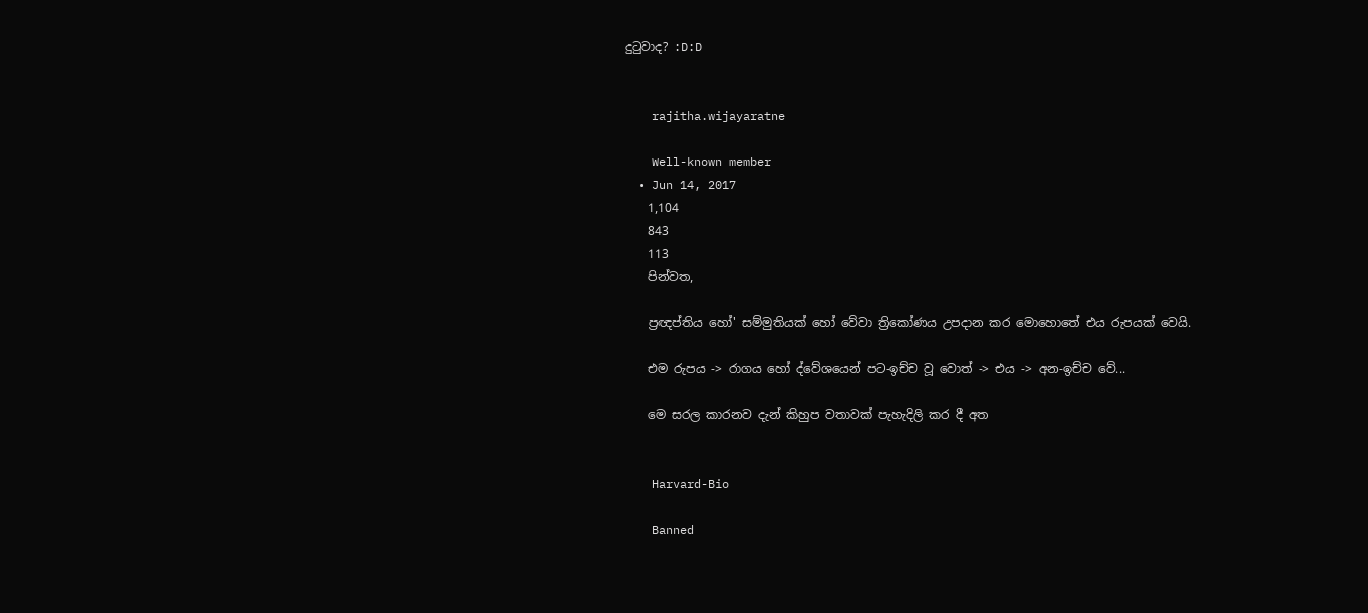දුටුවාද? :D:D


    rajitha.wijayaratne

    Well-known member
  • Jun 14, 2017
    1,104
    843
    113
    පින්වත,

    ප්‍රඥප්තිය හෝ' සම්මුතියක් හෝ වේවා ‍ත්‍රිකෝණය උපදාන කර මොහොතේ එය රුපයක් වෙයි.

    එම රුපය -> රාගය හෝ ද්වේශයෙන් පට-ඉච්ච වූ වොත් -> එය -> අන-ඉච්ච වේ...

    මෙ සරල කාරනව දැන් කිහුප වතාවක් පැහැදිලි කර දී අත


    Harvard-Bio

    Banned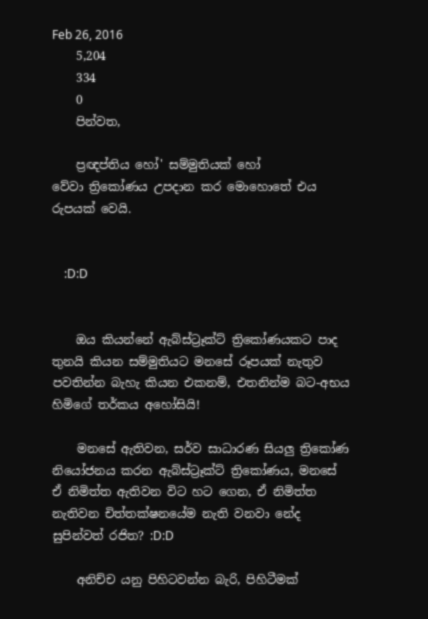Feb 26, 2016
    5,204
    334
    0
    පින්වත,

    ප්‍රඥප්තිය හෝ' සම්මුතියක් හෝ වේවා ‍ත්‍රිකෝණය උපදාන කර මොහොතේ එය රුපයක් වෙයි.


    :D:D


    ඔය කියන්නේ ඇබ්ස්ට්‍රෑක්ට් ත්‍රිකෝණයකට පාද තුනයි කියන සම්මුතියට මනසේ රූපයක් නැතුව පවතින්න බැහැ කියන එකනම්, එතනින්ම බට-අභය හිමිගේ තර්කය අහෝසියි!

    මනසේ ඇතිවන, සර්ව සාධාරණ සියලු ත්‍රිකෝණ නියෝජනය කරන ඇබ්ස්ට්‍රෑක්ට් ත්‍රිකෝණය, මනසේ ඒ නිමිත්ත ඇතිවන විට හට ගෙන, ඒ නිමිත්ත නැතිවන චිත්තක්ෂනයේම නැති වනවා නේද සුපින්වත් රජිත? :D:D

    අනිච්ච යනු පිහිටවන්න බැරි, පිහිටීමක්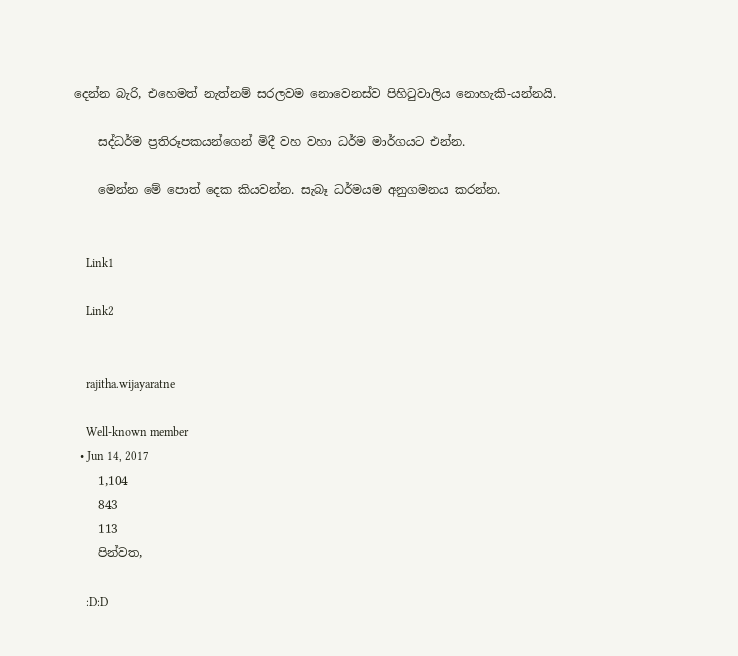දෙන්න බැරි, එහෙමත් නැත්නම් සරලවම නොවෙනස්ව පිහිටුවාලිය නොහැකි-යන්නයි.

    සද්ධර්ම ප්‍රතිරූපකයන්ගෙන් මිදී වහ වහා ධර්ම මාර්ගයට එන්න.

    මෙන්න මේ පොත් දෙක කියවන්න. සැබෑ ධර්මයම අනුගමනය කරන්න.


    Link1

    Link2


    rajitha.wijayaratne

    Well-known member
  • Jun 14, 2017
    1,104
    843
    113
    පින්වත,

    :D:D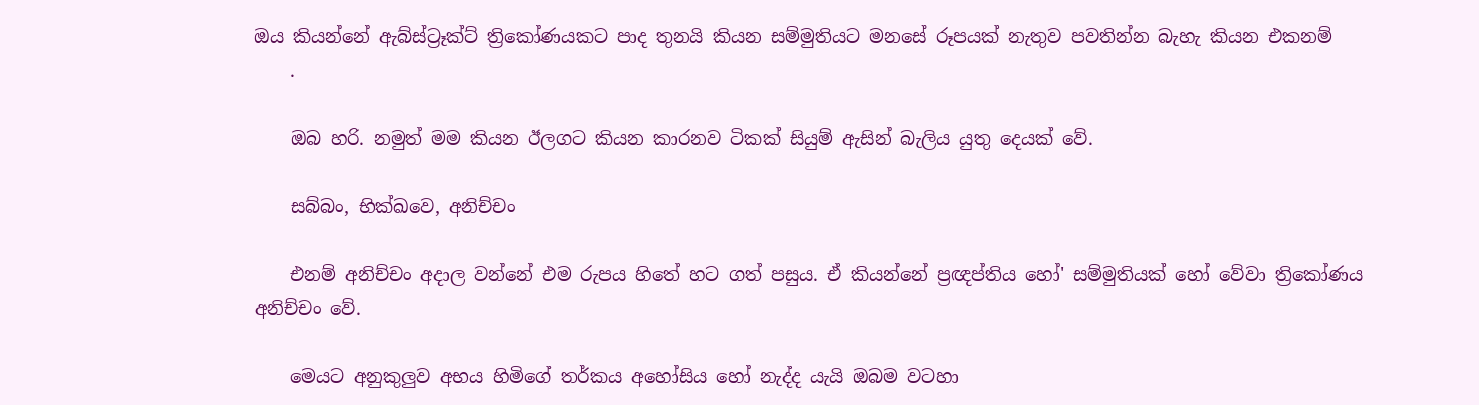ඔය කියන්නේ ඇබ්ස්ට්‍රෑක්ට් ත්‍රිකෝණයකට පාද තුනයි කියන සම්මුතියට මනසේ රූපයක් නැතුව පවතින්න බැහැ කියන එකනම්
    .

    ඔබ හරි. නමුත් මම කියන ඊලගට කියන කාරනව ටිකක් සියුම් ඇසින් බැලිය යුතු දෙයක් වේ.

    සබ්‌බං, භික්‌ඛවෙ, අනිච්‌චං

    එනම් අනිච්‌චං අදාල වන්නේ එම රුපය හිතේ හට ගත් පසුය. ඒ කියන්නේ ප්‍රඥප්තිය හෝ' සම්මුතියක් හෝ වේවා ‍ත්‍රිකෝණය අනිච්‌චං වේ.

    මෙයට අනුකුලුව අභය හිමිගේ තර්කය අහෝසිය හෝ නැද්ද යැයි ඔබම වටහා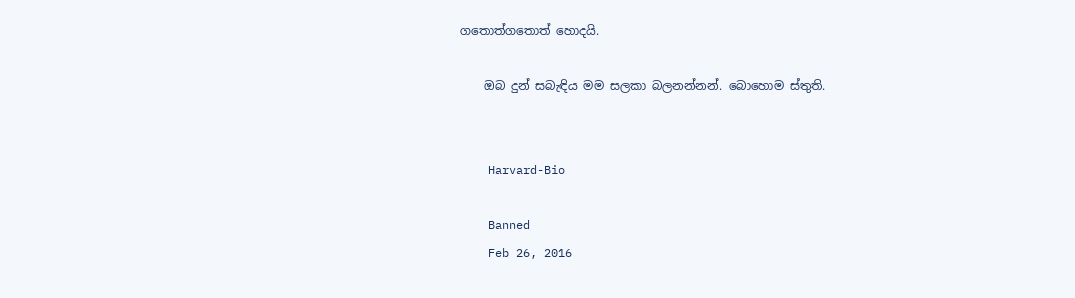ගතොත්ගතොත් හොදයි.

    ඔබ දුන් සබැඳිය මම සලකා බලනන්නන්. බොහොම ස්තුති.


    Harvard-Bio

    Banned
    Feb 26, 2016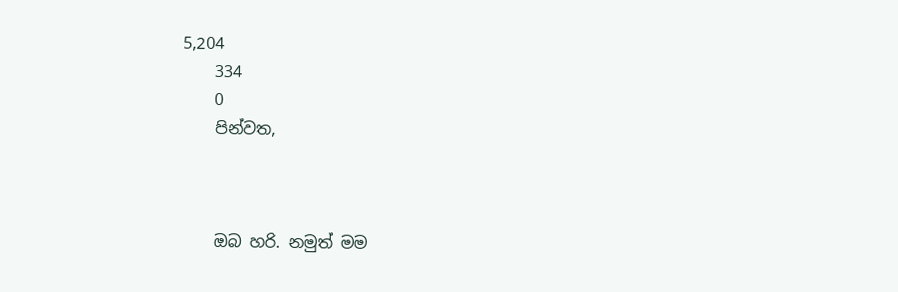5,204
    334
    0
    පින්වත,



    ඔබ හරි. නමුත් මම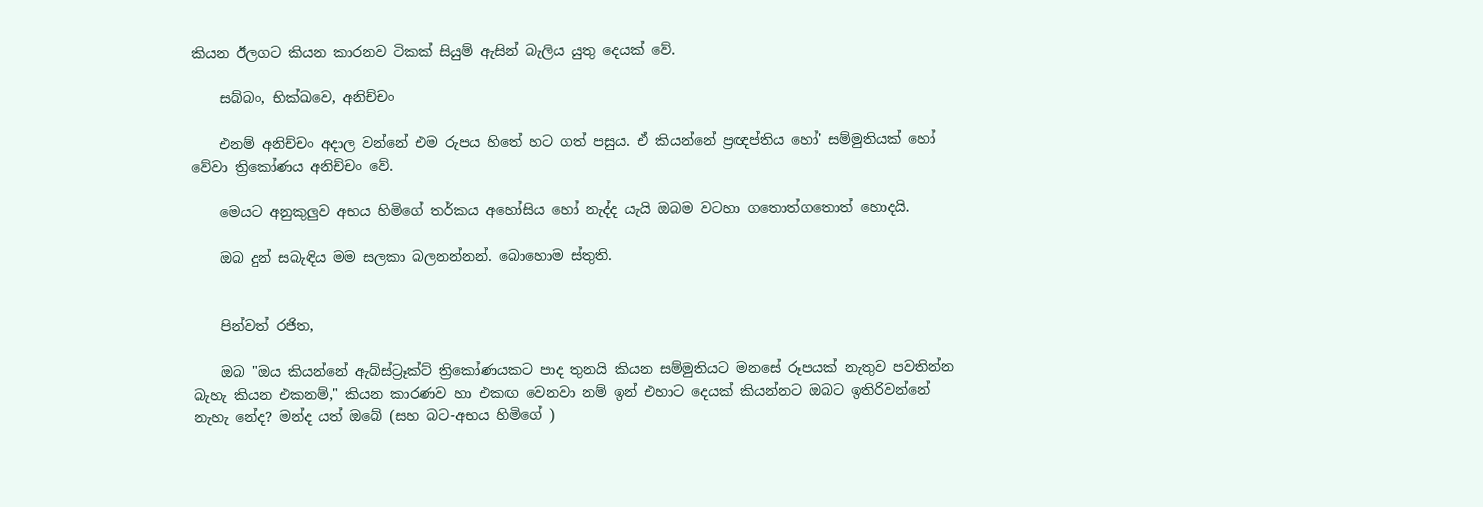කියන ඊලගට කියන කාරනව ටිකක් සියුම් ඇසින් බැලිය යුතු දෙයක් වේ.

    සබ්‌බං, භික්‌ඛවෙ, අනිච්‌චං

    එනම් අනිච්‌චං අදාල වන්නේ එම රුපය හිතේ හට ගත් පසුය. ඒ කියන්නේ ප්‍රඥප්තිය හෝ' සම්මුතියක් හෝ වේවා ‍ත්‍රිකෝණය අනිච්‌චං වේ.

    මෙයට අනුකුලුව අභය හිමිගේ තර්කය අහෝසිය හෝ නැද්ද යැයි ඔබම වටහා ගතොත්ගතොත් හොදයි.

    ඔබ දුන් සබැඳිය මම සලකා බලනන්නන්. බොහොම ස්තුති.


    පින්වත් රජිත,

    ඔබ "ඔය කියන්නේ ඇබ්ස්ට්‍රෑක්ට් ත්‍රිකෝණයකට පාද තුනයි කියන සම්මුතියට මනසේ රූපයක් නැතුව පවතින්න බැහැ කියන එකනම්," කියන කාරණව හා එකඟ වෙනවා නම් ඉන් එහාට දෙයක් කියන්නට ඔබට ඉතිරිවන්නේ නැහැ නේද? මන්ද යත් ඔබේ (සහ බට-අභය හිමිගේ )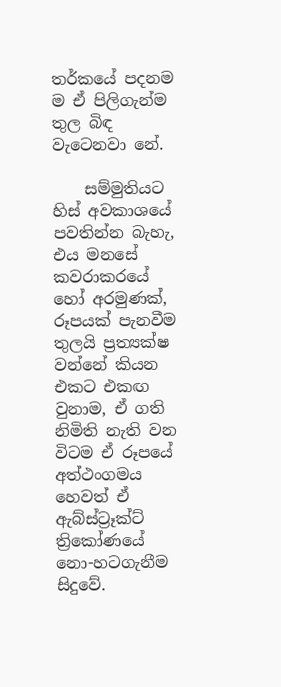තර්කයේ පදනම ම ඒ පිලිගැන්ම තුල බිඳ වැටෙනවා නේ.

    සම්මුතියට හිස් අවකාශයේ පවතින්න බැහැ, එය මනසේ කවරාකරයේ හෝ අරමුණක්, රූපයක් පැනවීම තුලයි ප්‍රත්‍යක්ෂ වන්නේ කියන එකට එකඟ වුනාම, ඒ ගති නිමිති නැති වන විටම ඒ රූපයේ අත්ථංගමය හෙවත් ඒ ඇබ්ස්ට්‍රෑක්ට් ත්‍රිකෝණයේ නො-හටගැනීම සිදුවේ.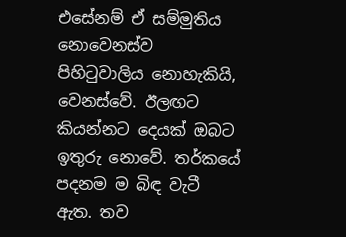එසේනම් ඒ සම්මුතිය නොවෙනස්ව පිහිටුවාලිය නොහැකියි, වෙනස්වේ. ඊලඟට කියන්නට දෙයක් ඔබට ඉතුරු නොවේ. තර්කයේ පදනම ම බිඳ වැටී ඇත. තව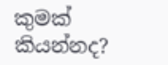කුමක් කියන්නද?